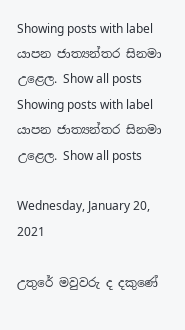Showing posts with label යාපන ජාත්‍යන්තර සිනමා උළෙල. Show all posts
Showing posts with label යාපන ජාත්‍යන්තර සිනමා උළෙල. Show all posts

Wednesday, January 20, 2021

උතුරේ මවුවරු ද දකුණේ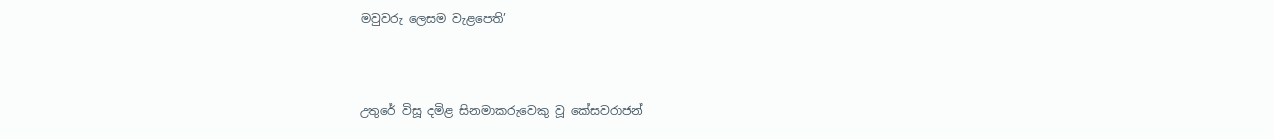මවුවරු ලෙසම වැළපෙති’



උතුරේ විසූ දමිළ සිනමාකරුවෙකු වූ කේසවරාජන්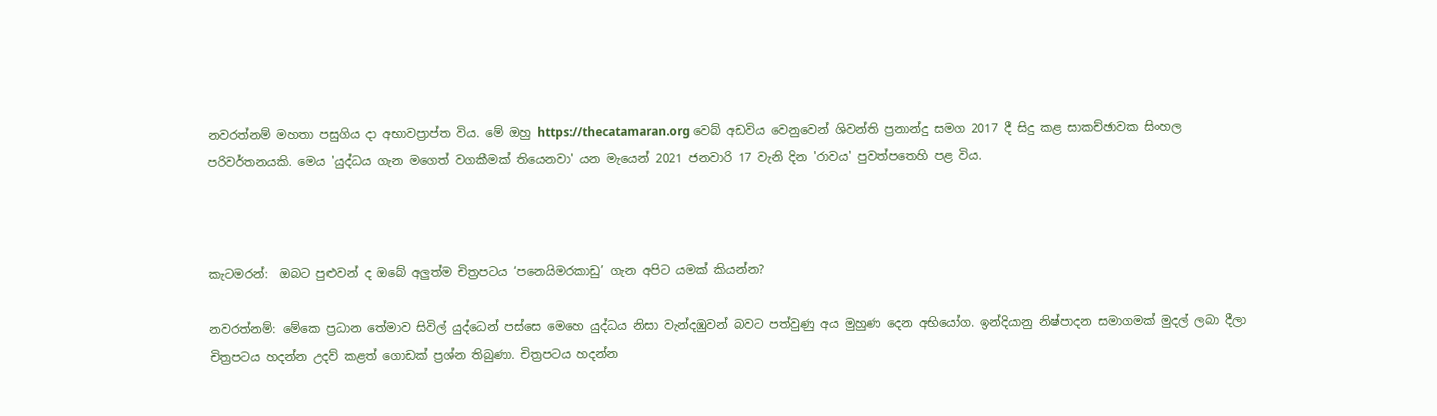නවරත්නම් මහතා පසුගිය දා අභාවප්‍රාප්ත විය. මේ ඔහු https://thecatamaran.org වෙබ් අඩවිය වෙනුවෙන් ශිවන්ති ප්‍රනාන්දු සමග 2017 දී සිදු කළ සාකච්ඡාවක සිංහල පරිවර්තනයකි. මෙය 'යුද්ධය ගැන මගෙත් වගකීමක් තියෙනවා' යන මැයෙන් 2021 ජනවාරි 17 වැනි දින 'රාවය' පුවත්පතෙහි පළ විය.



කැටමරන්:  ඔබට පුළුවන් ද ඔබේ අලුත්ම චිත්‍රපටය ‘පනෙයිමරකාඩු’ ගැන අපිට යමක් කියන්න?

නවරත්නම්: මේකෙ ප්‍රධාන තේමාව සිවිල් යුද්ධෙන් පස්සෙ මෙහෙ යුද්ධය නිසා වැන්දඹුවන් බවට පත්වුණු අය මුහුණ දෙන අභියෝග. ඉන්දියානු නිෂ්පාදන සමාගමක් මුදල් ලබා දීලා චිත්‍රපටය හදන්න උදව් කළත් ගොඩක් ප්‍රශ්න තිබුණා. චිත්‍රපටය හදන්න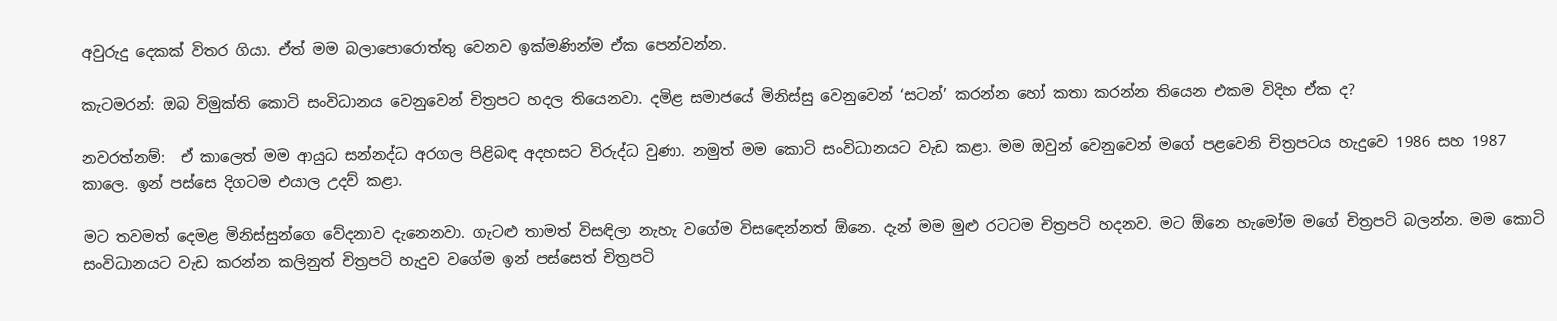අවුරුදු දෙකක් විතර ගියා. ඒත් මම බලාපොරොත්තු වෙනව ඉක්මණින්ම ඒක පෙන්වන්න.

කැටමරන්: ඔබ විමුක්ති කොටි සංවිධානය වෙනුවෙන් චිත්‍රපට හදල තියෙනවා. දමිළ සමාජයේ මිනිස්සු වෙනුවෙන් ‘සටන්’ කරන්න හෝ කතා කරන්න තියෙන එකම විදිහ ඒක ද?

නවරත්නම්:  ඒ කාලෙත් මම ආයුධ සන්නද්ධ අරගල පිළිබඳ අදහසට විරුද්ධ වුණා. නමුත් මම කොටි සංවිධානයට වැඩ කළා. මම ඔවුන් වෙනුවෙන් මගේ පළවෙනි චිත්‍රපටය හැදුවෙ 1986 සහ 1987 කාලෙ. ඉන් පස්සෙ දිගටම එයාල උදව් කළා.

මට තවමත් දෙමළ මිනිස්සුන්ගෙ වේදනාව දැනෙනවා. ගැටළු තාමත් විසඳිලා නැහැ වගේම විසඳෙන්නත් ඕනෙ. දැන් මම මුළු රටටම චිත්‍රපටි හදනව. මට ඕනෙ හැමෝම මගේ චිත්‍රපටි බලන්න. මම කොටි සංවිධානයට වැඩ කරන්න කලිනුත් චිත්‍රපටි හැදුව වගේම ඉන් පස්සෙත් චිත්‍රපටි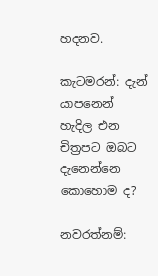හදනව.

කැටමරන්: දැන් යාපනෙන් හැදිල එන චිත්‍රපට ඔබට දැනෙන්නෙ කොහොම ද?

නවරත්නම්: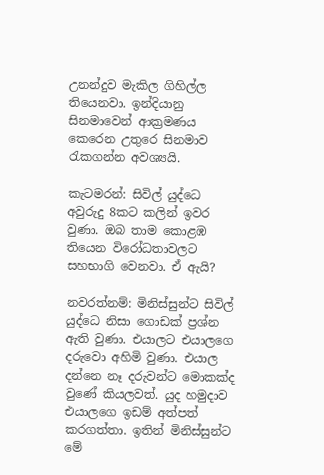උනන්දුව මැකිල ගිහිල්ල තියෙනවා. ඉන්දියානු සිනමාවෙන් ආක්‍රමණය කෙරෙන උතුරෙ සිනමාව රැකගන්න අවශ්‍යයි.

කැටමරන්: සිවිල් යුද්ධෙ අවුරුදු 8කට කලින් ඉවර වුණා. ඔබ තාම කොළඹ තියෙන විරෝධතාවලට සහභාගි වෙනවා. ඒ ඇයි?

නවරත්නම්: මිනිස්සුන්ට සිවිල් යුද්ධෙ නිසා ගොඩක් ප්‍රශ්න ඇති වුණා. එයාලට එයාලගෙ දරුවො අහිමි වුණා. එයාල දන්නෙ නෑ දරුවන්ට මොකක්ද වුණේ කියලවත්. යුද හමුදාව එයාලගෙ ඉඩම් අත්පත් කරගත්තා. ඉතින් මිනිස්සුන්ට මේ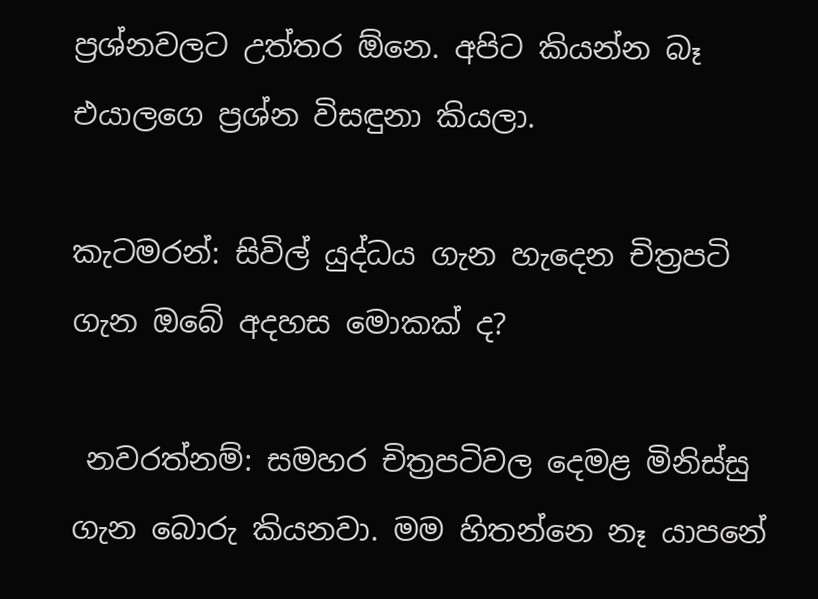ප්‍රශ්නවලට උත්තර ඕනෙ. අපිට කියන්න බෑ එයාලගෙ ප්‍රශ්න විසඳුනා කියලා.

කැටමරන්: සිවිල් යුද්ධය ගැන හැදෙන චිත්‍රපටි ගැන ඔබේ අදහස මොකක් ද?

 නවරත්නම්: සමහර චිත්‍රපටිවල දෙමළ මිනිස්සු ගැන බොරු කියනවා. මම හිතන්නෙ නෑ යාපනේ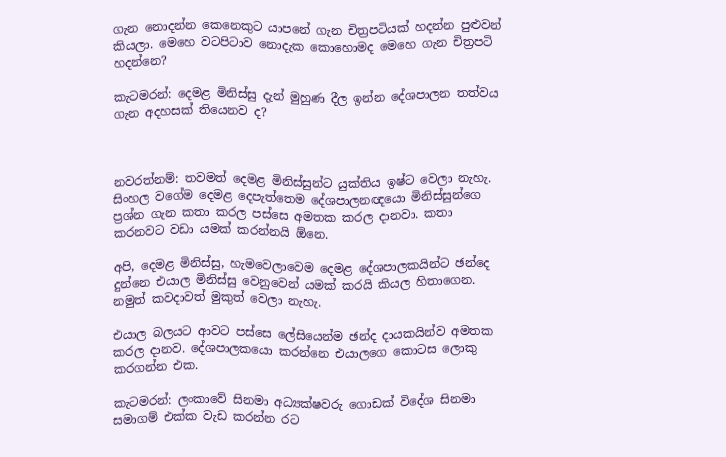ගැන නොදන්න කෙනෙකුට යාපනේ ගැන චිත්‍රපටියක් හදන්න පුළුවන් කියලා. මෙහෙ වටපිටාව නොදැක කොහොමද මෙහෙ ගැන චිත්‍රපටි හදන්නෙ?

කැටමරන්: දෙමළ මිනිස්සු දැන් මුහුණ දීල ඉන්න දේශපාලන තත්වය ගැන අදහසක් තියෙනව ද?



නවරත්නම්: තවමත් දෙමළ මිනිස්සුන්ට යුක්තිය ඉෂ්ට වෙලා නැහැ. සිංහල වගේම දෙමළ දෙපැත්තෙම දේශපාලනඥයො මිනිස්සුන්ගෙ ප්‍රශ්න ගැන කතා කරල පස්සෙ අමතක කරල දානවා. කතා කරනවට වඩා යමක් කරන්නයි ඕනෙ.

අපි, දෙමළ මිනිස්සු, හැමවෙලාවෙම දෙමළ දේශපාලකයින්ට ඡන්දෙ දුන්නෙ එයාල මිනිස්සු වෙනුවෙන් යමක් කරයි කියල හිතාගෙන. නමුත් කවදාවත් මුකුත් වෙලා නැහැ.

එයාල බලයට ආවට පස්සෙ ලේසියෙන්ම ඡන්ද දායකයින්ව අමතක කරල දානව. දේශපාලකයො කරන්නෙ එයාලගෙ කොටස ලොකු කරගන්න එක.

කැටමරන්: ලංකාවේ සිනමා අධ්‍යක්ෂවරු ගොඩක් විදේශ සිනමා සමාගම් එක්ක වැඩ කරන්න රට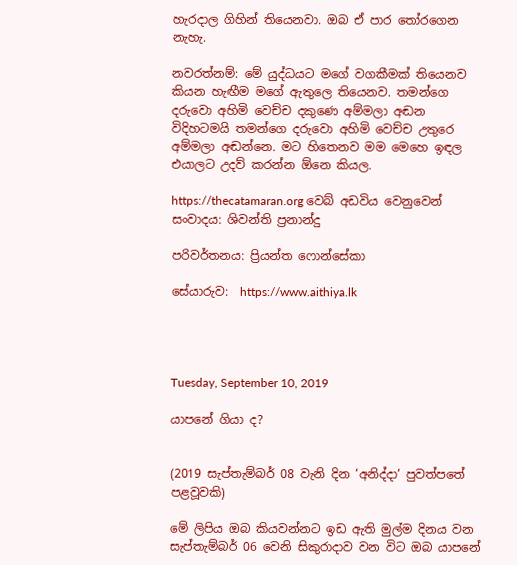හැරදාල ගිහින් තියෙනවා. ඔබ ඒ පාර තෝරගෙන නැහැ.

නවරත්නම්: මේ යුද්ධයට මගේ වගකීමක් තියෙනව කියන හැඟීම මගේ ඇතුලෙ තියෙනව. තමන්ගෙ දරුවො අහිමි වෙච්ච දකුණෙ අම්මලා අඬන විදිහටමයි තමන්ගෙ දරුවො අහිමි වෙච්ච උතුරෙ අම්මලා අඬන්නෙ. මට හිතෙනව මම මෙහෙ ඉඳල එයාලට උදව් කරන්න ඕනෙ කියල.

https://thecatamaran.org වෙබ් අඩවිය වෙනුවෙන් සංවාදය: ශිවන්ති ප්‍රනාන්දු

පරිවර්තනය: ප්‍රියන්ත ෆොන්සේකා

සේයාරුව:  https://www.aithiya.lk




Tuesday, September 10, 2019

යාපනේ ගියා ද?


(2019 සැප්තැම්බර් 08 වැනි දින ‘අනිද්දා‘ පුවත්පතේ පළවූවකි)

මේ ලිපිය ඔබ කියවන්නට ඉඩ ඇති මුල්ම දිනය වන සැප්තැම්බර් 06 වෙනි සිකුරාදාව වන විට ඔබ යාපනේ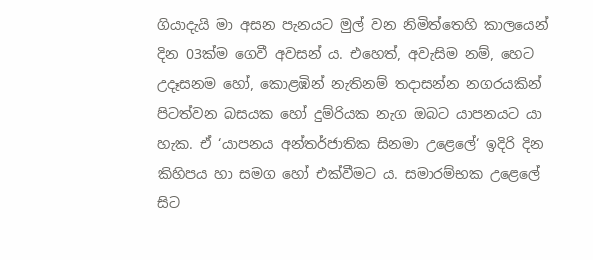ගියාදැයි මා අසන පැනයට මුල් වන නිමිත්තෙහි කාලයෙන් දින 03ක්ම ගෙවී අවසන් ය. එහෙත්, අවැසිම නම්, හෙට උදෑසනම හෝ, කොළඹින් නැතිනම් තදාසන්න නගරයකින් පිටත්වන බසයක හෝ දුම්රියක නැග ඔබට යාපනයට යා හැක. ඒ ‘යාපනය අන්තර්ජාතික සිනමා උළෙලේ‘ ඉදිරි දින කිහිපය හා සමග හෝ එක්වීමට ය. සමාරම්භක උළෙලේ සිට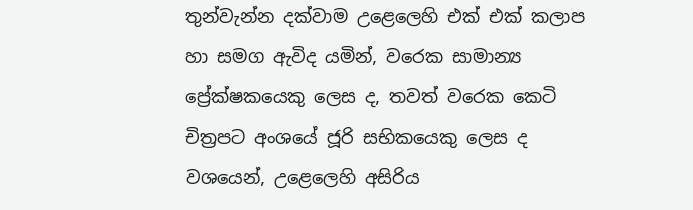තුන්වැන්න දක්වාම උළෙලෙහි එක් එක් කලාප හා සමග ඇවිද යමින්, වරෙක සාමාන්‍ය ප්‍රේක්ෂකයෙකු ලෙස ද, තවත් වරෙක කෙටි චිත්‍රපට අංශයේ ජූරි සභිකයෙකු ලෙස ද වශයෙන්, උළෙලෙහි අසිරිය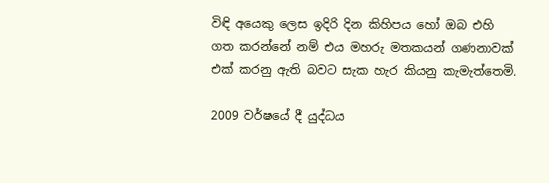විඳි අයෙකු ලෙස ඉදිරි දින කිහිපය හෝ ඔබ එහි ගත කරන්නේ නම් එය මහරු මතකයන් ගණනාවක් එක් කරනු ඇති බවට සැක හැර කියනු කැමැත්තෙමි.

2009 වර්ෂයේ දී යුද්ධය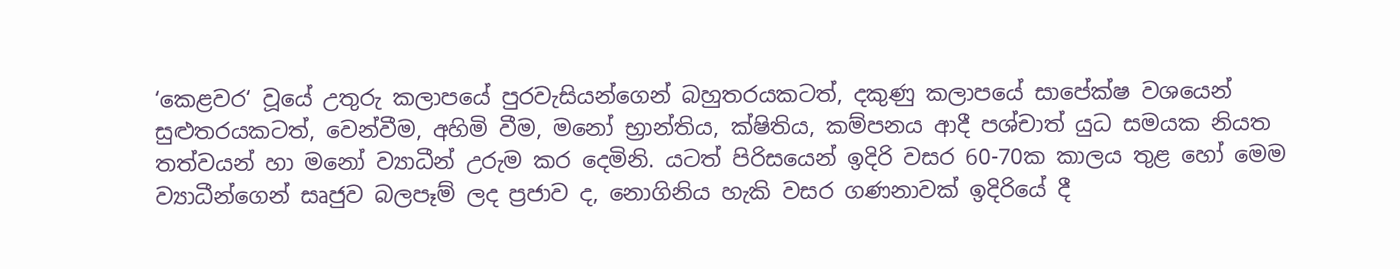‘කෙළවර‘ වූයේ උතුරු කලාපයේ පුරවැසියන්ගෙන් බහුතරයකටත්, දකුණු කලාපයේ සාපේක්ෂ වශයෙන් සුළුතරයකටත්, වෙන්වීම, අහිමි වීම, මනෝ භ්‍රාන්තිය, ක්ෂිතිය, කම්පනය ආදී පශ්චාත් යුධ සමයක නියත තත්වයන් හා මනෝ ව්‍යාධීන් උරුම කර දෙමිනි. යටත් පිරිසයෙන් ඉදිරි වසර 60-70ක කාලය තුළ හෝ මෙම ව්‍යාධීන්ගෙන් සෘජුව බලපෑම් ලද ප්‍රජාව ද, නොගිනිය හැකි වසර ගණනාවක් ඉදිරියේ දී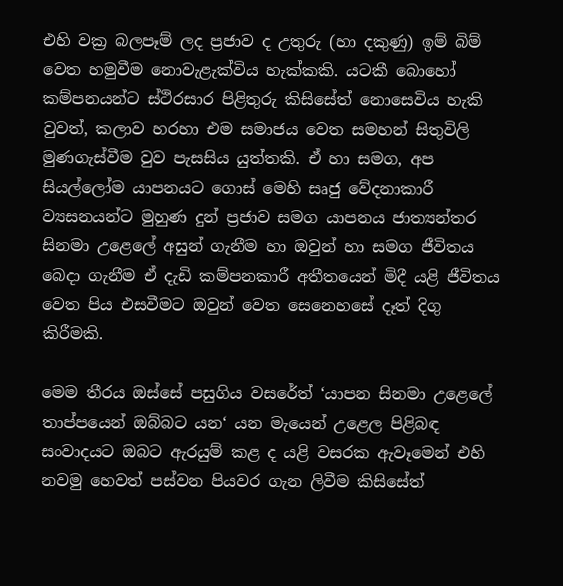එහි වක්‍ර බලපෑම් ලද ප්‍රජාව ද උතුරු (හා දකුණු) ඉම් බිම් වෙත හමුවීම නොවැළැක්විය හැක්කකි. යටකී බොහෝ කම්පනයන්ට ස්ථිරසාර පිළිතුරු කිසිසේත් නොසෙවිය හැකි වුවත්, කලාව හරහා එම සමාජය වෙත සමහන් සිතුවිලි මුණගැස්වීම වුව පැසසිය යුත්තකි. ඒ හා සමග, අප සියල්ලෝම යාපනයට ගොස් මෙහි සෘජු වේදනාකාරී ව්‍යසනයන්ට මුහුණ දුන් ප්‍රජාව සමග යාපනය ජාත්‍යන්තර සිනමා උළෙලේ අසුන් ගැනීම හා ඔවුන් හා සමග ජීවිතය බෙදා ගැනීම ඒ දැඩි කම්පනකාරී අතීතයෙන් මිදී යළි ජීවිතය වෙත පිය එසවීමට ඔවුන් වෙත සෙනෙහසේ දෑත් දිගු කිරීමකි.

මෙම තීරය ඔස්සේ පසුගිය වසරේත් ‘යාපන සිනමා උළෙලේ තාප්පයෙන් ඔබ්බට යන‘ යන මැයෙන් උළෙල පිළිබඳ සංවාදයට ඔබට ඇරයුම් කළ ද යළි වසරක ඇවෑමෙන් එහි නවමු හෙවත් පස්වන පියවර ගැන ලිවීම කිසිසේත්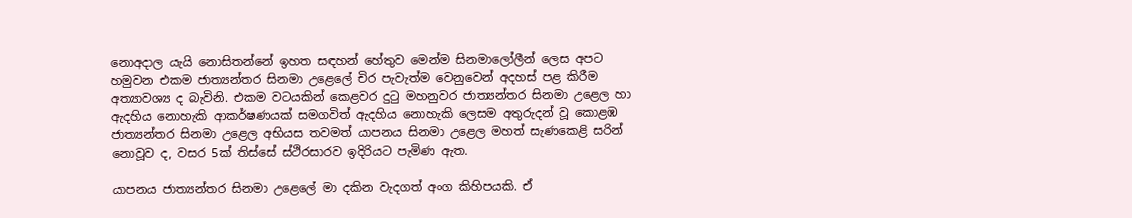නොඅදාල යැයි නොසිතන්නේ ඉහත සඳහන් හේතුව මෙන්ම සිනමාලෝලීන් ලෙස අපට හමුවන එකම ජාත්‍යන්තර සිනමා උළෙලේ චිර පැවැත්ම වෙනුවෙන් අදහස් පළ කිරීම අත්‍යාවශ්‍ය ද බැවිනි. එකම වටයකින් කෙළවර දුටු මහනුවර ජාත්‍යන්තර සිනමා උළෙල හා ඇදහිය නොහැකි ආකර්ෂණයක් සමගවිත් ඇදහිය නොහැකි ලෙසම අතුරුදන් වූ කොළඹ ජාත්‍යන්තර සිනමා උළෙල අභියස තවමත් යාපනය සිනමා උළෙල මහත් සැණකෙළි සරින් නොවූව ද, වසර 5ක් තිස්සේ ස්ථිරසාරව ඉදිරියට පැමිණ ඇත.

යාපනය ජාත්‍යන්තර සිනමා උළෙලේ මා දකින වැදගත් අංග කිහිපයකි. ඒ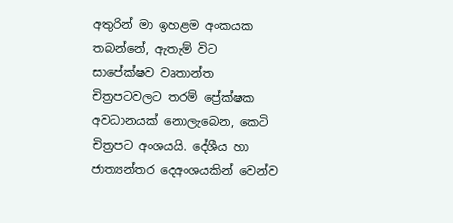අතුරින් මා ඉහළම අංකයක තබන්නේ, ඇතැම් විට සාපේක්ෂව වෘතාන්ත චිත්‍රපටවලට තරම් ප්‍රේක්ෂක අවධානයක් නොලැබෙන, කෙටි චිත්‍රපට අංශයයි. දේශීය හා ජාත්‍යන්තර දෙඅංශයකින් වෙන්ව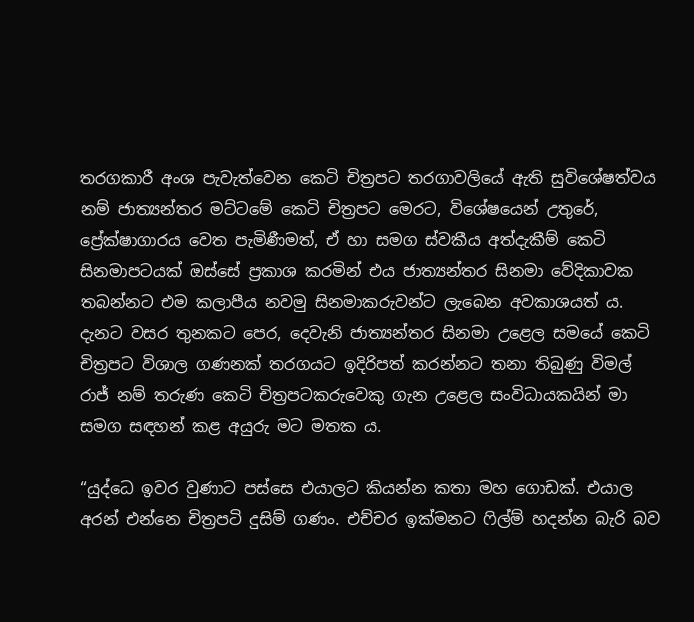තරගකාරී අංශ පැවැත්වෙන කෙටි චිත්‍රපට තරගාවලියේ ඇති සුවිශේෂත්වය නම් ජාත්‍යන්තර මට්ටමේ කෙටි චිත්‍රපට මෙරට, විශේෂයෙන් උතුරේ, ප්‍රේක්ෂාගාරය වෙත පැමිණීමත්, ඒ හා සමග ස්වකීය අත්දැකීම් කෙටි සිනමාපටයක් ඔස්සේ ප්‍රකාශ කරමින් එය ජාත්‍යන්තර සිනමා වේදිකාවක තබන්නට එම කලාපීය නවමු සිනමාකරුවන්ට ලැබෙන අවකාශයත් ය. දැනට වසර තුනකට පෙර, දෙවැනි ජාත්‍යන්තර සිනමා උළෙල සමයේ කෙටි චිත්‍රපට විශාල ගණනක් තරගයට ඉදිරිපත් කරන්නට තනා තිබුණු විමල් රාජ් නම් තරුණ කෙටි චිත්‍රපටකරුවෙකු ගැන උළෙල සංවිධායකයින් මා සමග සඳහන් කළ අයුරු මට මතක ය.

“යුද්ධෙ ඉවර වුණාට පස්සෙ එයාලට කියන්න කතා මහ ගොඩක්. එයාල අරන් එන්නෙ චිත්‍රපටි දුසිම් ගණං. එච්චර ඉක්මනට ෆිල්ම් හදන්න බැරි බව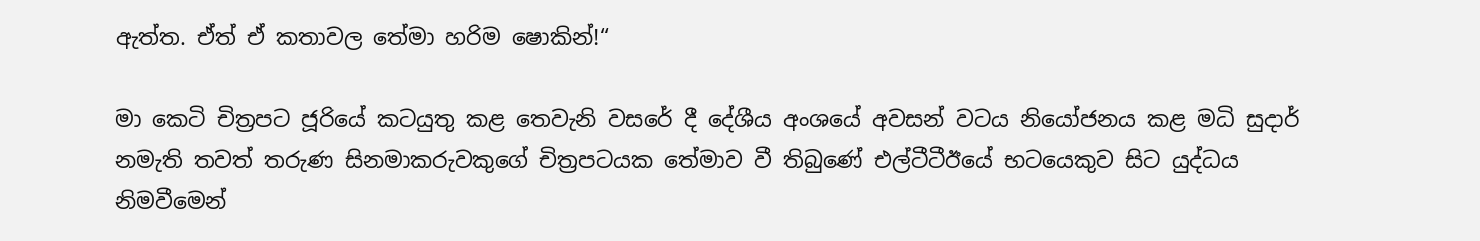ඇත්ත. ඒත් ඒ කතාවල තේමා හරිම ෂොකින්!“

මා කෙටි චිත්‍රපට ජූරියේ කටයුතු කළ තෙවැනි වසරේ දී දේශීය අංශයේ අවසන් වටය නියෝජනය කළ මධි සුදාර් නමැති තවත් තරුණ සිනමාකරුවකුගේ චිත්‍රපටයක තේමාව වී තිබුණේ එල්ටීටීඊයේ භටයෙකුව සිට යුද්ධය නිමවීමෙන්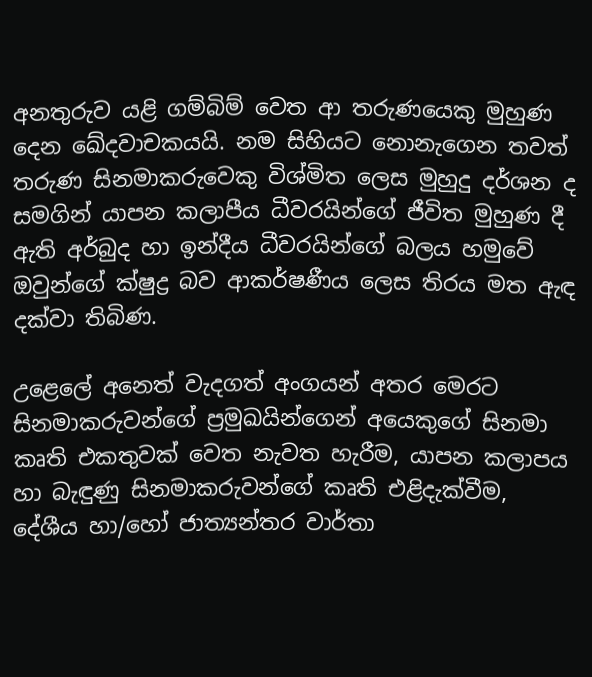අනතුරුව යළි ගම්බිම් වෙත ආ තරුණයෙකු මුහුණ දෙන ඛේදවාචකයයි. නම සිහියට නොනැගෙන තවත් තරුණ සිනමාකරුවෙකු විශ්මිත ලෙස මුහුදු දර්ශන ද සමගින් යාපන කලාපීය ධීවරයින්ගේ ජීවිත මුහුණ දී ඇති අර්බුද හා ඉන්දීය ධීවරයින්ගේ බලය හමුවේ ඔවුන්ගේ ක්ෂුද්‍ර බව ආකර්ෂණීය ලෙස තිරය මත ඇඳ දක්වා තිබිණ.

උළෙලේ අනෙත් වැදගත් අංගයන් අතර මෙරට සිනමාකරුවන්ගේ ප්‍රමුඛයින්ගෙන් අයෙකුගේ සිනමා කෘති එකතුවක් වෙත නැවත හැරීම, යාපන කලාපය හා බැඳුණු සිනමාකරුවන්ගේ කෘති එළිදැක්වීම, දේශීය හා/හෝ ජාත්‍යන්තර වාර්තා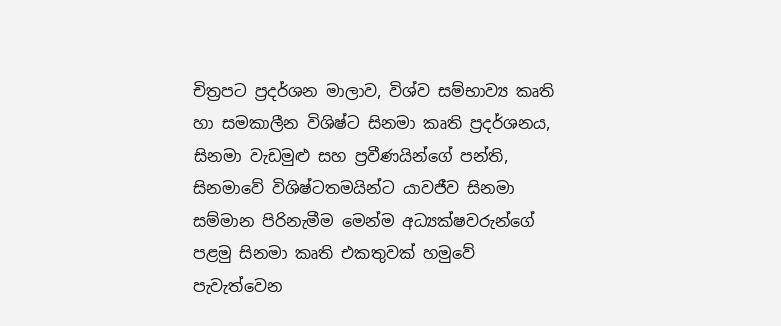චිත්‍රපට ප්‍රදර්ශන මාලාව, විශ්ව සම්භාව්‍ය කෘති හා සමකාලීන විශිෂ්ට සිනමා කෘති ප්‍රදර්ශනය, සිනමා වැඩමුළු සහ ප්‍රවීණයින්ගේ පන්ති, සිනමාවේ විශිෂ්ටතමයින්ට යාවජීව සිනමා සම්මාන පිරිනැමීම මෙන්ම අධ්‍යක්ෂවරුන්ගේ පළමු සිනමා කෘති එකතුවක් හමුවේ පැවැත්වෙන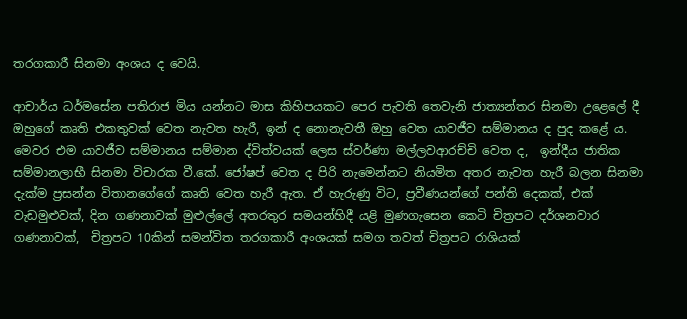තරගකාරී සිනමා අංශය ද වෙයි.

ආචාර්ය ධර්මසේන පතිරාජ මිය යන්නට මාස කිහිපයකට පෙර පැවති තෙවැනි ජාත්‍යන්තර සිනමා උළෙලේ දී ඔහුගේ කෘති එකතුවක් වෙත නැවත හැරී, ඉන් ද නොනැවතී ඔහු වෙත යාවජීව සම්මානය ද පුද කළේ ය. මෙවර එම යාවජීව සම්මානය සම්මාන ද්විත්වයක් ලෙස ස්වර්ණා මල්ලවආරච්චි වෙත ද,  ඉන්දීය ජාතික සම්මානලාභී සිනමා විචාරක වී.කේ. ජෝෂප් වෙත ද පිරි නැමෙන්නට නියමිත අතර නැවත හැරී බලන සිනමා දැක්ම ප්‍රසන්න විතානගේගේ කෘති වෙත හැරී ඇත. ඒ හැරුණු විට, ප්‍රවීණයන්ගේ පන්ති දෙකක්, එක් වැඩමුළුවක්, දින ගණනාවක් මුළුල්ලේ අතරතුර සමයන්හිදී යළි මුණගැසෙන කෙටි චිත්‍රපට දර්ශනවාර ගණනාවක්,  චිත්‍රපට 10කින් සමන්විත තරගකාරී අංශයක් සමග තවත් චිත්‍රපට රාශියක්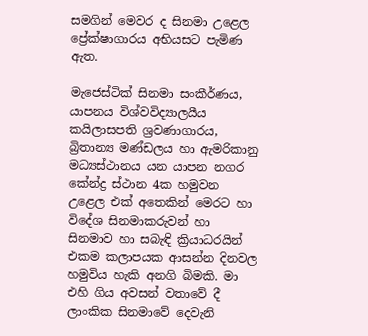සමගින් මෙවර ද සිනමා උළෙල ප්‍රේක්ෂාගාරය අභියසට පැමිණ ඇත.

මැජෙස්ටික් සිනමා සංකීර්ණය, යාපනය විශ්වවිද්‍යාලයීය කයිලාසපති ශ්‍රවණාගාරය, බ්‍රිතාන්‍ය මණ්ඩලය හා ඇමරිකානු මධ්‍යස්ථානය යන යාපන නගර කේන්ද්‍ර ස්ථාන 4ක හමුවන උළෙල එක් අතෙකින් මෙරට හා විදේශ සිනමාකරුවන් හා සිනමාව හා සබැඳි ක්‍රියාධරයින් එකම කලාපයක ආසන්න දිනවල හමුවිය හැකි අනගි බිමකි. මා එහි ගිය අවසන් වතාවේ දී ලාංකික සිනමාවේ දෙවැනි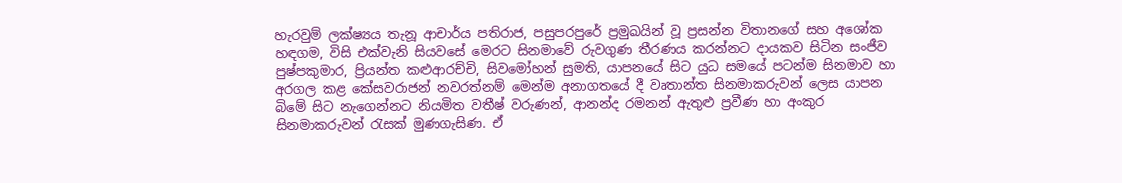හැරවුම් ලක්ෂ්‍යය තැනූ ආචාර්ය පතිරාජ, පසුපරපුරේ ප්‍රමුඛයින් වූ ප්‍රසන්න විතානගේ සහ අශෝක හඳගම, විසි එක්වැනි සියවසේ මෙරට සිනමාවේ රුවගුණ තීරණය කරන්නට දායකව සිටින සංජීව පුෂ්පකුමාර, ප්‍රියන්ත කළුආරච්චි, සිවමෝහන් සුමති, යාපනයේ සිට යුධ සමයේ පටන්ම සිනමාව හා අරගල කළ කේසවරාජන් නවරත්නම් මෙන්ම අනාගතයේ දී වෘතාන්ත සිනමාකරුවන් ලෙස යාපන බිමේ සිට නැගෙන්නට නියමිත වතීෂ් වරුණන්, ආනන්ද රමනන් ඇතුළු ප්‍රවීණ හා අංකුර සිනමාකරුවන් රැසක් මුණගැසිණ. ඒ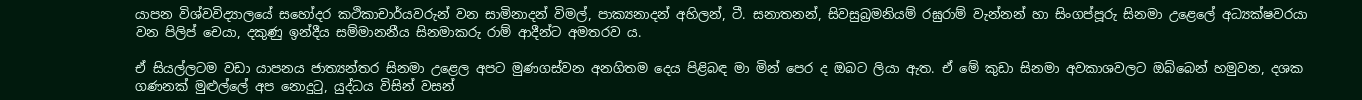යාපන විශ්වවිද්‍යාලයේ සහෝදර කථිකාචාර්යවරුන් වන සාමිනාදන් විමල්, පාක්‍යනාදන් අහිලන්, ටී. සනාතනන්, සිවසුබ්‍රමනියම් රඝුරාම් වැන්නන් හා සිංගප්පූරු සිනමා උළෙලේ අධ්‍යක්ෂවරයා වන පිලිප් චෙයා, දකුණු ඉන්දීය සම්මානනීය සිනමාකරු රාම් ආදීන්ට අමතරව ය.

ඒ සියල්ලටම වඩා යාපනය ජාත්‍යන්තර සිනමා උළෙල අපට මුණගස්වන අනගිතම දෙය පිළිබඳ මා මින් පෙර ද ඔබට ලියා ඇත. ඒ මේ කුඩා සිනමා අවකාශවලට ඔබ්බෙන් හමුවන, දශක ගණනක් මුළුල්ලේ අප නොදුටු, යුද්ධය විසින් වසන්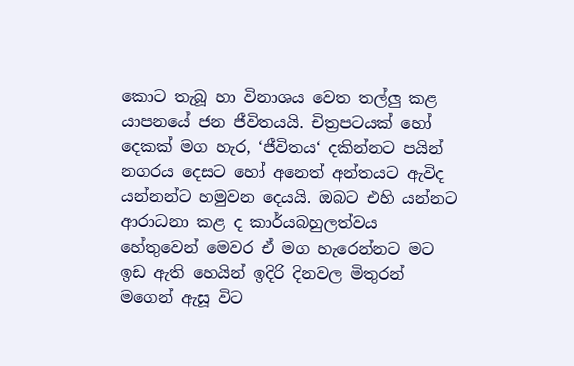කොට තැබූ හා විනාශය වෙත තල්ලු කළ යාපනයේ ජන ජීවිතයයි. චිත්‍රපටයක් හෝ දෙකක් මග හැර, ‘ජීවිතය‘ දකින්නට පයින් නගරය දෙසට හෝ අනෙත් අන්තයට ඇවිද යන්නන්ට හමුවන දෙයයි. ඔබට එහි යන්නට ආරාධනා කළ ද කාර්යබහුලත්වය හේතුවෙන් මෙවර ඒ මග හැරෙන්නට මට ඉඩ ඇති හෙයින් ඉදිරි දිනවල මිතුරන් මගෙන් ඇසූ විට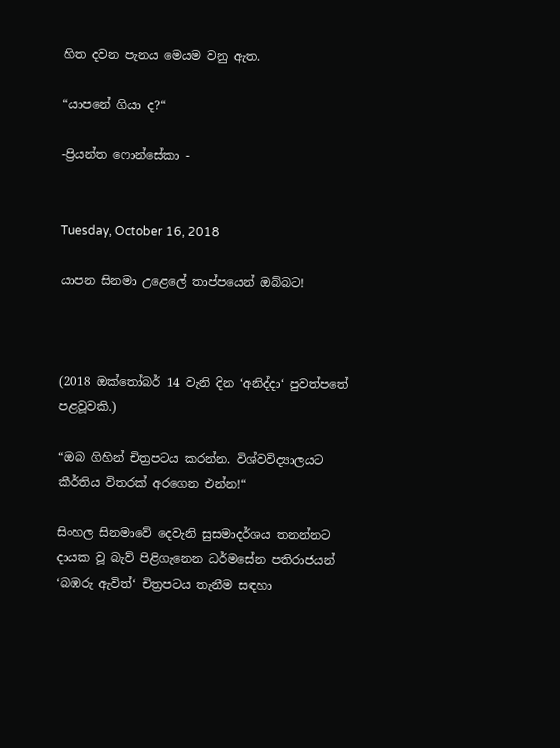හිත දවන පැනය මෙයම වනු ඇත.

“යාපනේ ගියා ද?“

-ප්‍රියන්ත ෆොන්සේකා -


Tuesday, October 16, 2018

යාපන සිනමා උළෙලේ තාප්පයෙන් ඔබ්බට!



(2018 ඔක්තෝබර් 14 වැනි දින ‘අනිද්දා‘ පුවත්පතේ පළවූවකි.)

“ඔබ ගිහින් චිත්‍රපටය කරන්න. විශ්වවිද්‍යාලයට කීර්තිය විතරක් අරගෙන එන්න!“

සිංහල සිනමාවේ දෙවැනි සුසමාදර්ශය තනන්නට දායක වූ බැව් පිළිගැනෙන ධර්මසේන පතිරාජයන් ‘බඹරු ඇවිත්‘ චිත්‍රපටය තැනීම සඳහා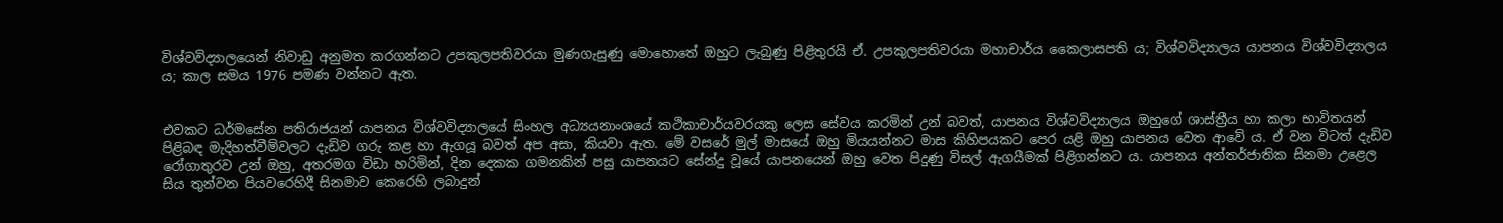විශ්වවිද්‍යාලයෙන් නිවාඩු අනුමත කරගන්නට උපකුලපතිවරයා මුණගැසුණු මොහොතේ ඔහුට ලැබුණු පිළිතුරයි ඒ. උපකුලපතිවරයා මහාචාර්ය කෛලාසපති ය; විශ්වවිද්‍යාලය යාපනය විශ්වවිද්‍යාලය ය; කාල සමය 1976 පමණ වන්නට ඇත.


එවකට ධර්මසේන පතිරාජයන් යාපනය විශ්වවිද්‍යාලයේ සිංහල අධ්‍යයනාංශයේ කථිකාචාර්යවරයකු ලෙස සේවය කරමින් උන් බවත්, යාපනය විශ්වවිද්‍යාලය ඔහුගේ ශාස්ත්‍රීය හා කලා භාවිතයන් පිළිබඳ මැදිහත්වීම්වලට දැඩිව ගරු කළ හා ඇගයූ බවත් අප අසා, කියවා ඇත. මේ වසරේ මුල් මාසයේ ඔහු මියයන්නට මාස කිහිපයකට පෙර යළි ඔහු යාපනය වෙත ආවේ ය. ඒ වන විටත් දැඩිව රෝගාතුරව උන් ඔහු, අතරමග විඩා හරිමින්, දින දෙකක ගමනකින් පසු යාපනයට සේන්දු වූයේ යාපනයෙන් ඔහු වෙත පිදුණු විසල් ඇගයීමක් පිළිගන්නට ය. යාපනය අන්තර්ජාතික සිනමා උළෙල සිය තුන්වන පියවරෙහිදී සිනමාව කෙරෙහි ලබාදුන්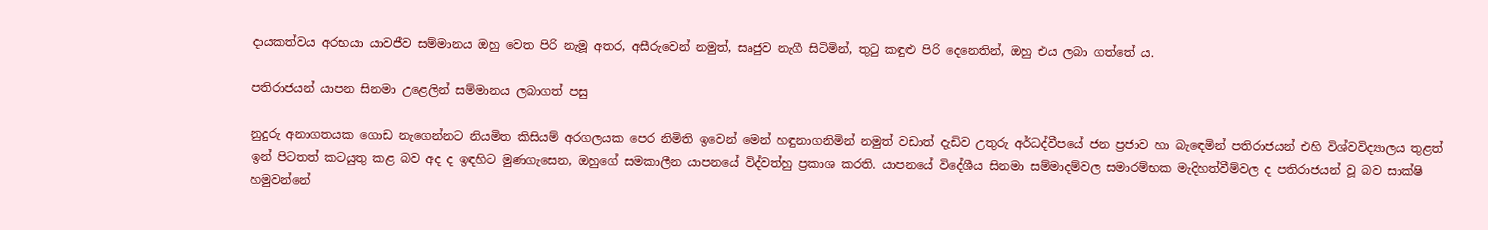දායකත්වය අරභයා යාවජීව සම්මානය ඔහු වෙත පිරි නැමූ අතර, අසීරුවෙන් නමුත්, සෘජුව නැගී සිටිමින්, තුටු කඳුළු පිරි දෙනෙතින්, ඔහු එය ලබා ගත්තේ ය.

පතිරාජයන් යාපන සිනමා උළෙලින් සම්මානය ලබාගත් පසු

නුදුරු අනාගතයක ගොඩ නැගෙන්නට නියමිත කිසියම් අරගලයක පෙර නිමිති ඉවෙන් මෙන් හඳුනාගනිමින් නමුත් වඩාත් දැඩිව උතුරු අර්ධද්වීපයේ ජන ප්‍රජාව හා බැඳෙමින් පතිරාජයන් එහි විශ්වවිද්‍යාලය තුළත් ඉන් පිටතත් කටයුතු කළ බව අද ද ඉඳහිට මුණගැසෙන, ඔහුගේ සමකාලීන යාපනයේ විද්වත්හු ප්‍රකාශ කරති. යාපනයේ විදේශීය සිනමා සම්මාදම්වල සමාරම්භක මැදිහත්වීම්වල ද පතිරාජයන් වූ බව සාක්ෂි හමුවන්නේ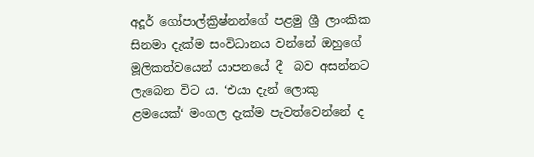අදූර් ගෝපාල්ක්‍රිෂ්නන්ගේ පළමු ශ්‍රී ලාංකික සිනමා දැක්ම සංවිධානය වන්නේ ඔහුගේ මූලිකත්වයෙන් යාපනයේ දී  බව අසන්නට ලැබෙන විට ය. ‘එයා දැන් ලොකු ළමයෙක්‘ මංගල දැක්ම පැවත්වෙන්නේ ද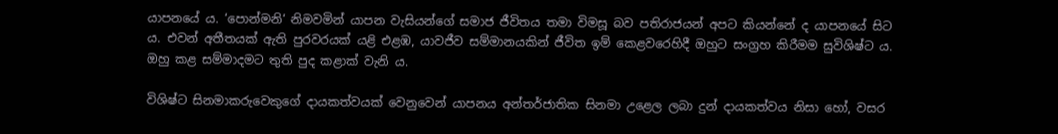යාපනයේ ය. ‘පොන්මනි‘ නිමවමින් යාපන වැසියන්ගේ සමාජ ජීවිතය තමා විමසූ බව පතිරාජයන් අපට කියන්නේ ද යාපනයේ සිට ය. එවන් අතීතයක් ඇති පුරවරයක් යළි එළඹ, යාවජීව සම්මානයකින් ජීවිත ඉම් කෙළවරෙහිදී ඔහුට සංග්‍රහ කිරීමම සුවිශිෂ්ට ය. ඔහු කළ සම්මාදමට තුති පුද කළාක් වැනි ය.

විශිෂ්ට සිනමාකරුවෙකුගේ දායකත්වයක් වෙනුවෙන් යාපනය අන්තර්ජාතික සිනමා උළෙල ලබා දුන් දායකත්වය නිසා හෝ, වසර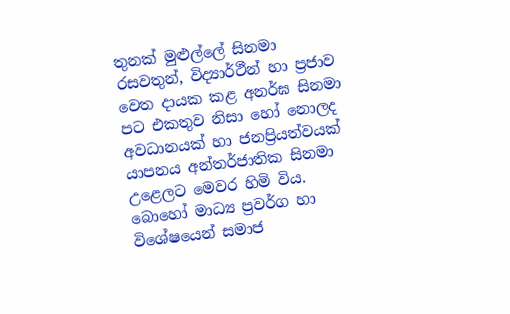තුනක් මුළුල්ලේ සිනමා රසවතුන්, විද්‍යාර්ථීන් හා ප්‍රජාව වෙත දායක කළ අනර්ඝ සිනමා පට එකතුව නිසා හෝ නොලද අවධානයක් හා ජනප්‍රියත්වයක් යාපනය අන්තර්ජාතික සිනමා උළෙලට මෙවර හිමි විය. බොහෝ මාධ්‍ය ප්‍රවර්ග හා විශේෂයෙන් සමාජ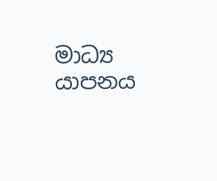මාධ්‍ය යාපනය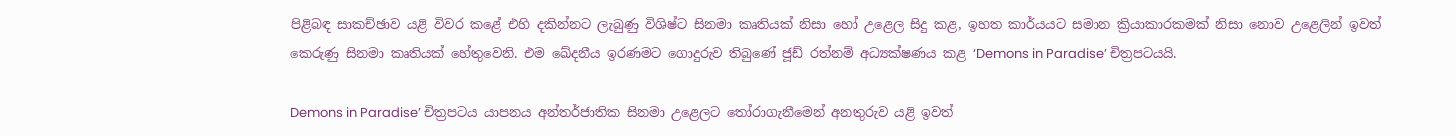පිළිබඳ සාකච්ඡාව යළි විවර කළේ එහි දකින්නට ලැබුණු විශිෂ්ට සිනමා කෘතියක් නිසා හෝ උළෙල සිදු කළ, ඉහත කාර්යයට සමාන ක්‍රියාකාරකමක් නිසා නොව උළෙලින් ඉවත් කෙරුණු සිනමා කෘතියක් හේතුවෙනි. එම ඛේදනීය ඉරණමට ගොදුරුව තිබුණේ ජූඩ් රත්නම් අධ්‍යක්ෂණය කළ ‘Demons in Paradise’ චිත්‍රපටයයි.

Demons in Paradise’ චිත්‍රපටය යාපනය අන්තර්ජාතික සිනමා උළෙලට තෝරාගැනීමෙන් අනතුරුව යළි ඉවත්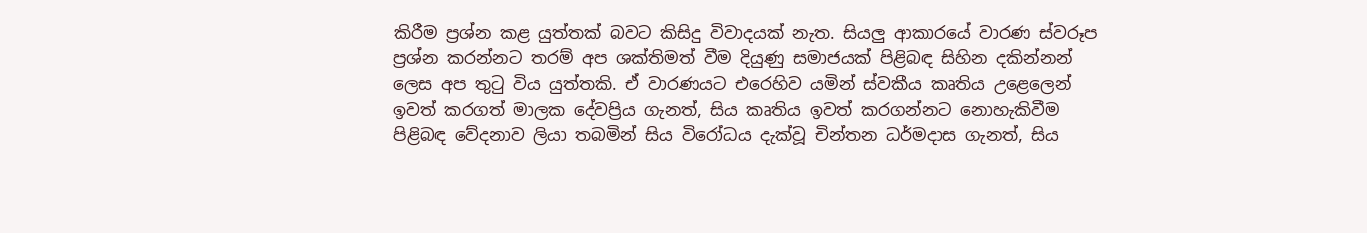කිරීම ප්‍රශ්න කළ යුත්තක් බවට කිසිදු විවාදයක් නැත. සියලු ආකාරයේ වාරණ ස්වරූප ප්‍රශ්න කරන්නට තරම් අප ශක්තිමත් වීම දියුණු සමාජයක් පිළිබඳ සිහින දකින්නන් ලෙස අප තුටු විය යුත්තකි. ඒ වාරණයට එරෙහිව යමින් ස්වකීය කෘතිය උළෙලෙන් ඉවත් කරගත් මාලක දේවප්‍රිය ගැනත්, සිය කෘතිය ඉවත් කරගන්නට නොහැකිවීම පිළිබඳ වේදනාව ලියා තබමින් සිය විරෝධය දැක්වූ චින්තන ධර්මදාස ගැනත්, සිය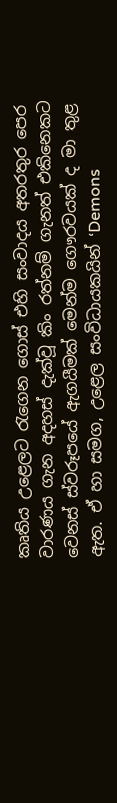කෘතිය උළෙලට රැගෙන ගොස් එහි සංවාදය අතරතුර පෙර වාරණය ගැන අදහස් දැක්වූ කිං රත්නම් ගැනත් එකිනෙකට වෙනස් ස්වරූපයේ ඇගයීමක් මෙන්ම ගෞරවයක් ද මා තුළ ඇත. ඒ හා සමග, උළෙල සංවිධායකයින් ‘Demons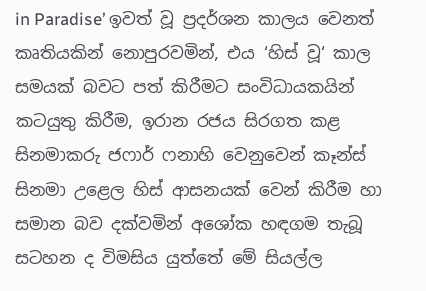in Paradise’ ඉවත් වූ ප්‍රදර්ශන කාලය වෙනත් කෘතියකින් නොපුරවමින්, එය ‘හිස් වූ‘ කාල සමයක් බවට පත් කිරීමට සංවිධායකයින් කටයුතු කිරීම, ඉරාන රජය සිරගත කළ සිනමාකරු ජෆාර් ෆනාහි වෙනුවෙන් කෑන්ස් සිනමා උළෙල හිස් ආසනයක් වෙන් කිරීම හා සමාන බව දක්වමින් අශෝක හඳගම තැබූ සටහන ද විමසිය යුත්තේ මේ සියල්ල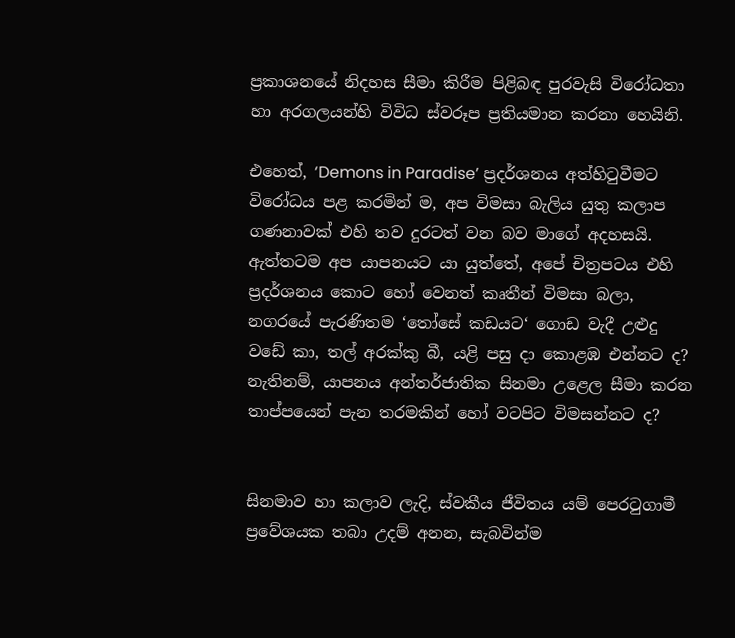ප්‍රකාශනයේ නිදහස සීමා කිරීම පිළිබඳ පුරවැසි විරෝධතා හා අරගලයන්හි විවිධ ස්වරූප ප්‍රතියමාන කරනා හෙයිනි.

එහෙත්, ‘Demons in Paradise’ ප්‍රදර්ශනය අත්හිටුවීමට විරෝධය පළ කරමින් ම, අප විමසා බැලිය යුතු කලාප ගණනාවක් එහි තව දුරටත් වන බව මාගේ අදහසයි. ඇත්තටම අප යාපනයට යා යුත්තේ, අපේ චිත්‍රපටය එහි ප්‍රදර්ශනය කොට හෝ වෙනත් කෘතීන් විමසා බලා, නගරයේ පැරණිතම ‘තෝසේ කඩයට‘ ගොඩ වැදී උළුදු වඩේ කා, තල් අරක්කු බී, යළි පසු දා කොළඹ එන්නට ද? නැතිනම්, යාපනය අන්තර්ජාතික සිනමා උළෙල සීමා කරන තාප්පයෙන් පැන තරමකින් හෝ වටපිට විමසන්නට ද?


සිනමාව හා කලාව ලැදි, ස්වකීය ජීවිතය යම් පෙරටුගාමී ප්‍රවේශයක තබා උදම් අනන, සැබවින්ම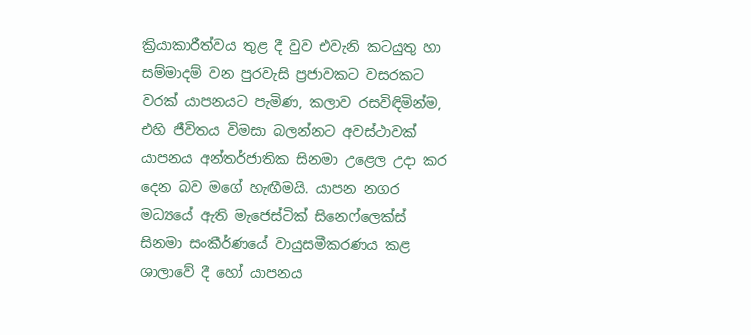ක්‍රියාකාරීත්වය තුළ දී වුව එවැනි කටයුතු හා සම්මාදම් වන පුරවැසි ප්‍රජාවකට වසරකට වරක් යාපනයට පැමිණ, කලාව රසවිඳිමින්ම, එහි ජීවිතය විමසා බලන්නට අවස්ථාවක් යාපනය අන්තර්ජාතික සිනමා උළෙල උදා කර දෙන බව මගේ හැඟීමයි. යාපන නගර මධ්‍යයේ ඇති මැජෙස්ටික් සිනෙෆ්ලෙක්ස් සිනමා සංකීර්ණයේ වායුසමීකරණය කළ ශාලාවේ දී හෝ යාපනය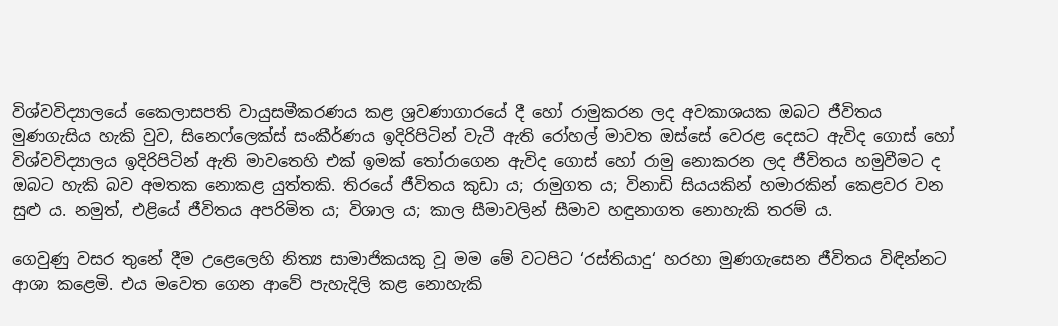විශ්වවිද්‍යාලයේ කෛලාසපති වායුසමීකරණය කළ ශ්‍රවණාගාරයේ දී හෝ රාමුකරන ලද අවකාශයක ඔබට ජීවිතය මුණගැසිය හැකි වුව, සිනෙෆ්ලෙක්ස් සංකීර්ණය ඉදිරිපිටින් වැටී ඇති රෝහල් මාවත ඔස්සේ වෙරළ දෙසට ඇවිද ගොස් හෝ විශ්වවිද්‍යාලය ඉදිරිපිටින් ඇති මාවතෙහි එක් ඉමක් තෝරාගෙන ඇවිද ගොස් හෝ රාමු නොකරන ලද ජීවිතය හමුවීමට ද ඔබට හැකි බව අමතක නොකළ යුත්තකි. තිරයේ ජීවිතය කුඩා ය; රාමුගත ය; විනාඩි සියයකින් හමාරකින් කෙළවර වන සුළු ය. නමුත්, එළියේ ජීවිතය අපරිමිත ය; විශාල ය; කාල සීමාවලින් සීමාව හඳුනාගත නොහැකි තරම් ය.

ගෙවුණු වසර තුනේ දීම උළෙලෙහි නිත්‍ය සාමාජිකයකු වූ මම මේ වටපිට ‘රස්තියාදු‘ හරහා මුණගැසෙන ජීවිතය විඳින්නට ආශා කළෙමි. එය මවෙත ගෙන ආවේ පැහැදිලි කළ නොහැකි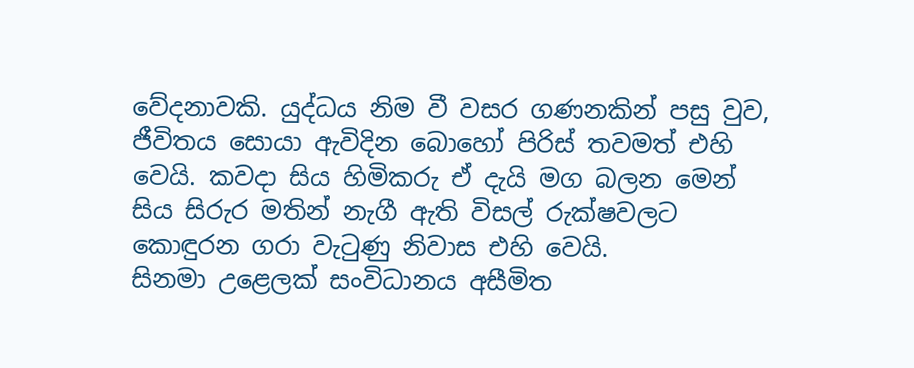වේදනාවකි. යුද්ධය නිම වී වසර ගණනකින් පසු වුව, ජීවිතය සොයා ඇවිදින බොහෝ පිරිස් තවමත් එහි වෙයි. කවදා සිය හිමිකරු ඒ දැයි මග බලන මෙන් සිය සිරුර මතින් නැගී ඇති විසල් රුක්ෂවලට කොඳුරන ගරා වැටුණු නිවාස එහි වෙයි.
සිනමා උළෙලක් සංවිධානය අසීමිත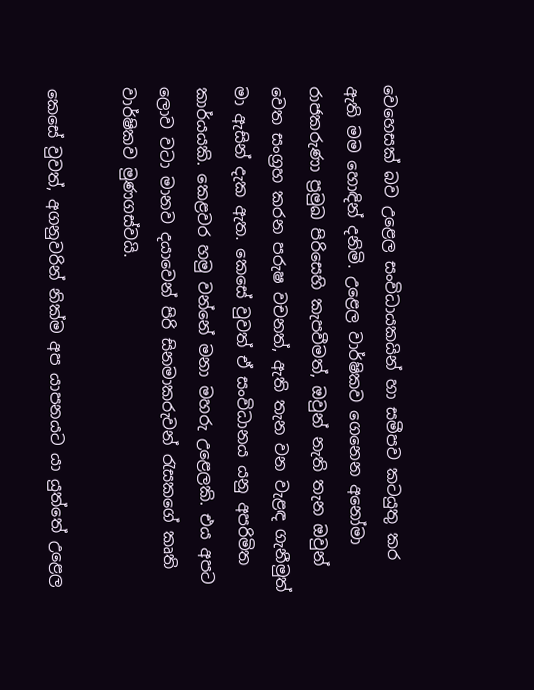වෙහෙසක් බව උළෙල සංවිධායකයින් හා සමීපව කටයුතු කර ඇති මම හොඳින් දනිමි. උළෙල වාර්ෂිකව ගෙනෙන අනෝමා රාජකරුණා ප්‍රමුඛ පිරිසෙහි කැපවීමත්, ඔවුන් නැති තැන ඔවුන් වෙත සංග්‍රහ කරන පරුෂ වචනත්, ඇති තැන වන වැළඳ ගැනීමුත් මා ඇසින් දැක ඇත. කෙසේ වුවත් ඒ සංවිධානය යනු අපරිමිත කාර්යයකි. කෙළවර හමු වන්නේ මනා මහරු උළෙලකි. එය අපට ලොව වටා මානව දයාවෙන් පිරි සිනමාකරුවන් රැසකගේ කෘති වාර්ෂිකව මුණගස්වයි.

කෙසේ වුවත්, අගනුවරින් නික්ම අප යාපනයට යා යුත්තේ උළෙල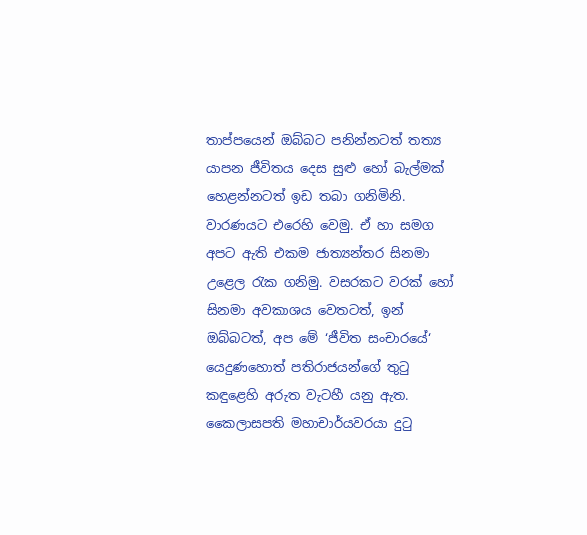තාප්පයෙන් ඔබ්බට පනින්නටත් තත්‍ය යාපන ජීවිතය දෙස සුළු හෝ බැල්මක් හෙළන්නටත් ඉඩ තබා ගනිමිනි. වාරණයට එරෙහි වෙමු. ඒ හා සමග අපට ඇති එකම ජාත්‍යන්තර සිනමා උළෙල රැක ගනිමු. වසරකට වරක් හෝ සිනමා අවකාශය වෙතටත්, ඉන් ඔබ්බටත්, අප මේ ‘ජීවිත සංචාරයේ‘ යෙදුණහොත් පතිරාජයන්ගේ තුටු කඳුළෙහි අරුත වැටහී යනු ඇත. කෛලාසපති මහාචාර්යවරයා දුටු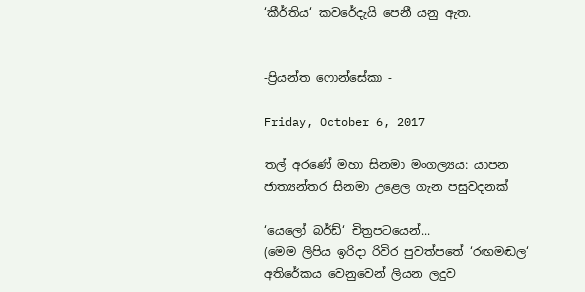‘කීර්තිය‘ කවරේදැයි පෙනී යනු ඇත‍.


-ප්‍රියන්ත ෆොන්සේකා -

Friday, October 6, 2017

තල් අරණේ මහා සිනමා මංගල්‍යය: යාපන ජාත්‍යන්තර සිනමා උළෙල ගැන පසුවදනක්

‘යෙලෝ බර්ඩ්‘ චිත්‍ර‍පටයෙන්...
(මෙම ලිපිය ඉරිදා රිවිර පුවත්පතේ ‘රඟමඬල‘ අතිරේකය වෙනුවෙන් ලියන ලදුව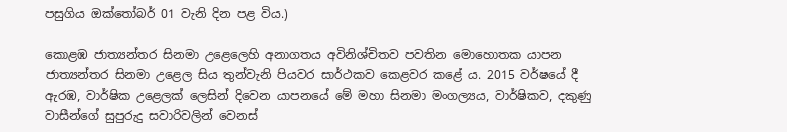පසුගිය ඔක්තෝබර් 01 වැනි දින පළ විය.)

කොළඹ ජාත්‍යන්තර සිනමා උළෙලෙහි අනාගතය අවිනිශ්චිතව පවතින මොහොතක යාපන ජාත්‍යන්තර සිනමා උළෙල සිය තුන්වැනි පියවර සාර්ථකව කෙළවර කළේ ය. 2015 වර්ෂයේ දී ඇරඹ, වාර්ෂික උළෙලක් ලෙසින් දිවෙන යාපනයේ මේ මහා සිනමා මංගල්‍යය, වාර්ෂිකව, දකුණු වාසීන්ගේ සුපුරුදු සවාරිවලින් වෙනස්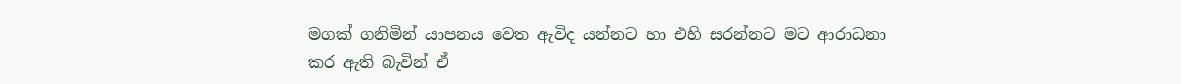මගක් ගනිමින් යාපනය වෙත ඇවිද යන්නට හා එහි සරන්නට මට ආරාධනා කර ඇති බැවින් ඒ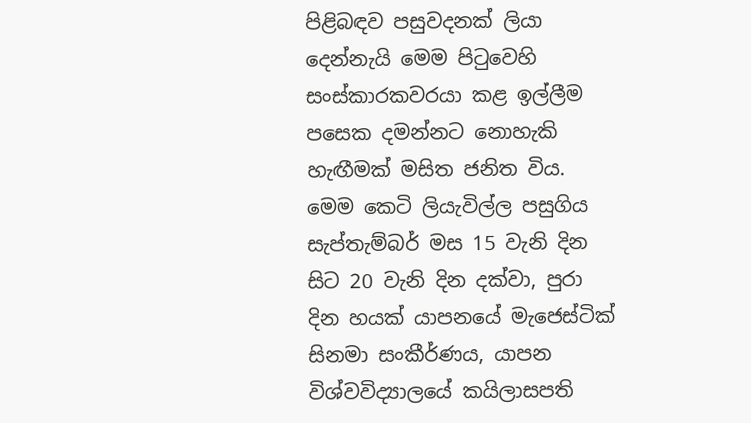පිළිබඳව පසුවදනක් ලියා දෙන්නැයි මෙම පිටුවෙහි සංස්කාරකවරයා කළ ඉල්ලීම පසෙක දමන්නට නොහැකි හැඟීමක් මසිත ජනිත විය. මෙම කෙටි ලියැවිල්ල‍ පසුගිය සැප්තැම්බර් මස 15 වැනි දින සිට 20 වැනි දින දක්වා, පුරා දින හයක් යාපනයේ මැජෙස්ටික් සිනමා සංකීර්ණය, යාපන විශ්වවිද්‍යාලයේ කයිලාසපති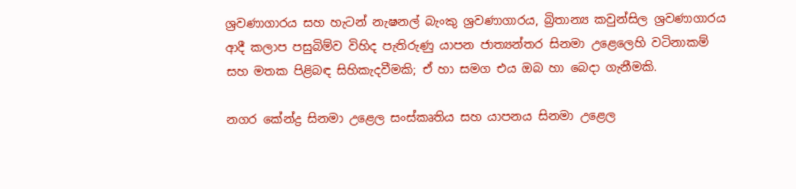ශ්‍ර‍වණාගාරය සහ හැටන් නැෂනල් බැංකු ශ්‍ර‍වණාගාරය, බ්‍රිතාන්‍ය කවුන්සිල ශ්‍ර‍වණාගාරය ආදී කලාප පසුබිම්ව විහිද පැතිරුණු යාපන ජාත්‍යන්තර සිනමා උළෙලෙහි වටිනාකම් සහ මතක පිළිබඳ සිහිකැදවීමකි; ඒ හා සමග එය ඔබ හා බෙදා ගැනීමකි.

නගර කේන්ද්‍ර‍ සිනමා උළෙල සංස්කෘතිය සහ යාපනය සිනමා උළෙල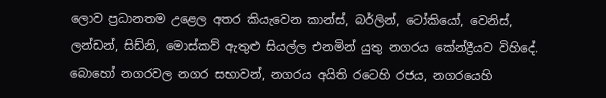ලොව ප්‍ර‍ධානතම උළෙල අතර කියැවෙන කාන්ස්, බර්ලින්, ටෝකියෝ, වෙනිස්, ලන්ඩන්, සිඩ්නි, මොස්කව් ඇතුළු සියල්ල එනමින් යුතු නගරය කේන්ද්‍රීයව විහිදේ. බොහෝ නගරවල නගර සභාවන්, නගරය අයිති රටෙහි රජය, නගරයෙහි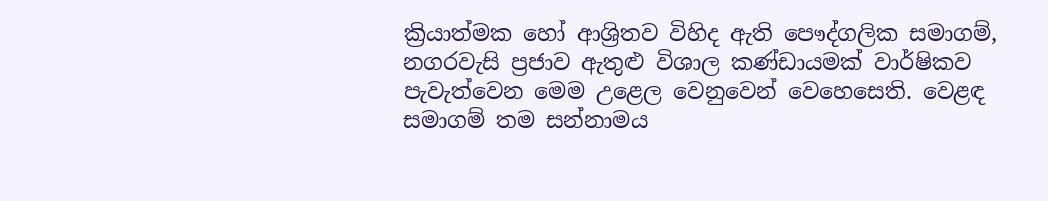ක්‍රියාත්මක හෝ ආශ්‍රිතව විහිද ඇති පෞද්ගලික සමාගම්, නගරවැසි ප්‍ර‍ජාව ඇතුළු විශාල කණ්ඩායමක් වාර්ෂිකව පැවැත්වෙන මෙම උළෙල වෙනුවෙන් වෙහෙසෙති. වෙළඳ සමාගම් තම සන්නාමය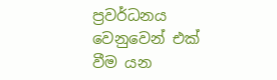ප්‍ර‍වර්ධනය වෙනුවෙන් එක් වීම යන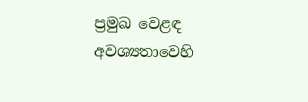ප්‍ර‍මුඛ වෙළඳ අවශ්‍යතාවෙහි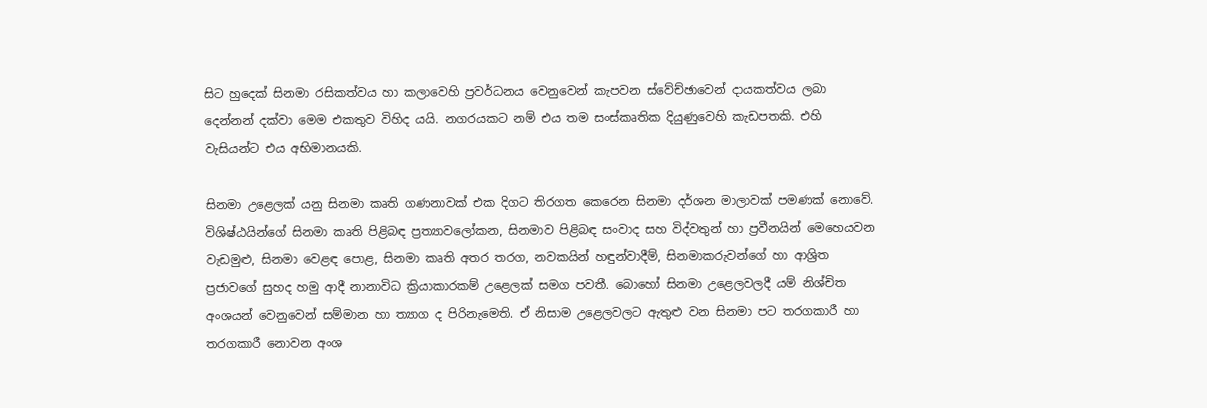සිට හුදෙක් සිනමා රසිකත්වය හා කලාවෙහි ප්‍ර‍වර්ධනය වෙනුවෙන් කැපවන ස්වේච්ඡාවෙන් දායකත්වය ලබා දෙන්නන් දක්වා මෙම එකතුව විහිද යයි. නගරයකට නම් එය තම සංස්කෘතික දියුණුවෙහි කැඩපතකි. එහි වැසියන්ට එය අභිමානයකි.

සිනමා උළෙලක් යනු සිනමා කෘති ගණනාවක් එක දිගට තිරගත කෙරෙන සිනමා දර්ශන මාලාවක් පමණක් නොවේ. විශිෂ්ඨයින්ගේ සිනමා කෘති පිළිබඳ ප්‍ර‍ත්‍යාවලෝකන, සිනමාව පිළිබඳ සංවාද සහ විද්වතුන් හා ප්‍ර‍වීනයින් මෙහෙයවන වැඩමුළු, සිනමා වෙළඳ පොළ, සිනමා කෘති අතර තරග‍, නවකයින් හඳුන්වාදීම්, සිනමාකරුවන්ගේ හා ආශ්‍රිත ප්‍ර‍ජාවගේ සුහද හමු ආදී නානාවිධ ක්‍රියාකාරකම් උළෙලක් සමග පවතී. බොහෝ සිනමා උළෙලවලදී යම් නිශ්චිත අංශයන් වෙනුවෙන් සම්මාන හා ත්‍යාග ද පිරිනැමෙති. ඒ නිසාම උළෙලවලට ඇතුළු වන සිනමා පට තරගකාරී හා තරගකාරී නොවන අංශ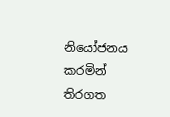නියෝජනය කරමින් තිරගත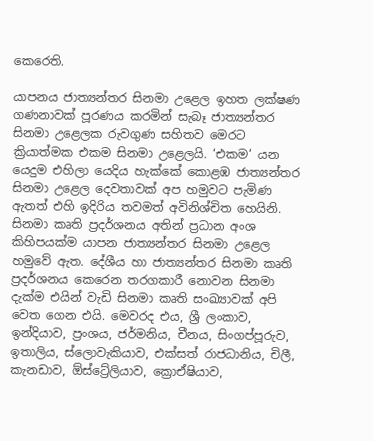කෙරෙති.

යාපනය ජාත්‍යන්තර සිනමා උළෙල ඉහත ලක්ෂණ ගණනාවක් පූරණය කරමින් සැබෑ ජාත්‍යන්තර සිනමා උළෙලක රුවගුණ සහිතව මෙරට ක්‍රියාත්මක එකම සිනමා උළෙලයි. ‘එකම‘ යන යෙදුම එහිලා යෙදිය හැක්කේ කොළඹ ජාත්‍යන්තර සිනමා උළෙල දෙවතාවක් අප හමුවට පැමිණ ඇතත් එහි ඉදිරිය තවමත් අවිනිශ්චිත හෙයිනි. සිනමා කෘති ප්‍ර‍දර්ශනය අතින් ප්‍ර‍ධාන අංශ කිහිපයක්ම යාපන ජාත්‍යන්තර සිනමා උළෙල හමුවේ ඇත. දේශීය හා ජාත්‍යන්තර සිනමා කෘති ප්‍ර‍දර්ශනය කෙරෙන තරගකාරී නොවන සිනමා දැක්ම එයින් වැඩි සිනමා කෘති සංඛ්‍යාවක් අපි වෙත ගෙන එයි. මෙවරද එය, ශ්‍රී ලංකාව, ඉන්දියාව, ප්‍ර‍ංශය, ජර්මනිය, චීනය, සිංගප්පූරුව, ඉතාලිය, ස්ලොවැකියාව, එක්සත් රාජධානිය, චිලී, කැනඩාව, ඕස්ට්‍රේලියාව, ක්‍රොඒෂියාව,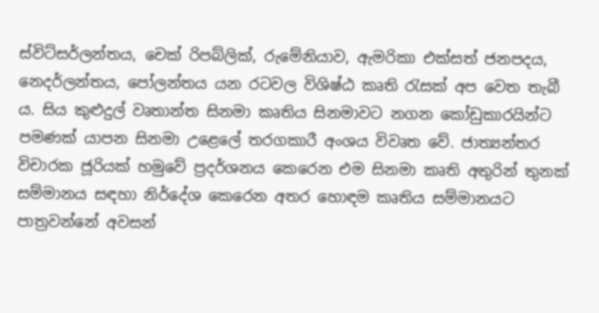ස්විට්සර්ලන්තය, චෙක් රිපබ්ලික්, රුමේනියාව, ඇමරිකා එක්සත් ජනපදය, නෙදර්ලන්තය, පෝලන්තය යන රටවල විශිෂ්ඨ කෘති රැසක් අප වෙත තැබී ය. සිය කුළුදුල් වෘතාන්ත සිනමා කෘතිය සිනමාවට නගන කෝඩුකාරයින්ට පමණක් යාපන සිනමා උළෙලේ තරගකාරී අංශය විවෘත වේ. ජාත්‍යන්තර විචාරක ජූරියක් හමුවේ ප්‍ර‍දර්ශනය කෙරෙන එම සිනමා කෘති අතුරින් තුනක් සම්මානය සඳහා නිර්දේශ කෙරෙන අතර හොඳම කෘතිය සම්මානයට පාත්‍ර‍වන්නේ අවසන්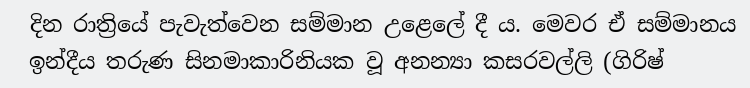දින රාත්‍රියේ පැවැත්වෙන සම්මාන උළෙලේ දී ය. මෙවර ඒ සම්මානය ඉන්දීය තරුණ සිනමාකාරිනියක වූ අනන්‍යා කසරවල්ලි (ගිරිෂ්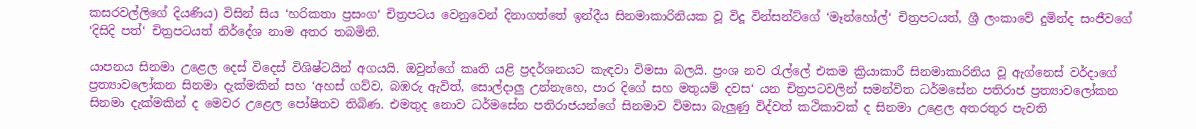කසරවල්ලිගේ දියණිය) විසින් සිය ‘හරිකතා ප්‍ර‍සංග‘ චිත්‍ර‍පටය වෙනුවෙන් දිනාගත්තේ ඉන්දීය සිනමාකාරිනියක වූ විදූ වින්සන්ට්ගේ ‘මෑන්හෝල්‘ චිත්‍ර‍පටයත්, ශ්‍රී ලංකාවේ දුමින්ද සංජීවගේ ‘දිසිදි පත්‘ චිත්‍ර‍පටයත් නිර්දේශ නාම අතර තබමිනි.

යාපනය සිනමා උළෙල දෙස් විදෙස් විශිෂ්ටයින් අගයයි. ඔවුන්ගේ කෘති යළි ප්‍ර‍දර්ශනයට කැඳවා විමසා බලයි. ප්‍ර‍ංශ නව රැල්ලේ එකම ක්‍රියාකාරී සිනමාකාරිනිය වූ ඇග්නෙස් වර්දාගේ ප්‍ර‍ත්‍යාවලෝකන සිනමා දැක්මකින් සහ ‘අහස් ගව්ව, බඹරු ඇවිත්, සොල්දාලු උන්නැහෙ, පාර දිගේ සහ මතුයම් දවස‘ යන චිත්‍ර‍පටවලින් සමන්විත ධර්මසේන පතිරාජ ප්‍ර‍ත්‍යාවලෝකන සිනමා දැක්මකින් ද මෙවර උළෙල පෝෂිතව තිබිණ. එමතුද නොව ධර්මසේන පතිරාජයන්ගේ සිනමාව විමසා බැලුණු විද්වත් කථිකාවක් ද සිනමා උළෙල අතරතුර පැවති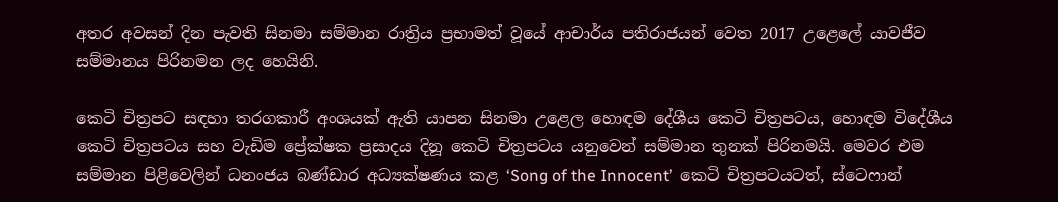අතර අවසන් දින පැවති සිනමා සම්මාන රාත්‍රිය ප්‍ර‍භාමත් වූයේ ආචාර්ය පතිරාජයන් වෙත 2017 උළෙලේ යාවජීව සම්මානය පිරිනමන ලද හෙයිනි.

කෙටි චිත්‍ර‍පට සඳහා තරගකාරී අංශයක් ඇති යාපන සිනමා උළෙල හොඳම දේශීය කෙටි චිත්‍ර‍පටය, හොඳම විදේශීය කෙටි චිත්‍ර‍පටය සහ වැඩිම ප්‍රේක්ෂක ප්‍ර‍සාදය දිනූ කෙටි චිත්‍ර‍පටය යනුවෙන් සම්මාන තුනක් පිරිනමයි. මෙවර එම සම්මාන පිළිවෙලින් ධනංජය බණ්ඩාර අධ්‍යක්ෂණය කළ ‘Song of the Innocent’  කෙටි චිත්‍ර‍පටයටත්, ස්ටෙෆාන්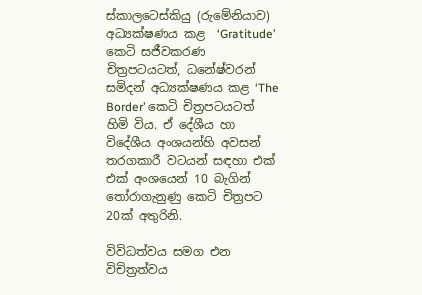ස්කාලටෙස්කියු (රුමේනියාව) අධ්‍යක්ෂණය කළ  ‘Gratitude’ කෙටි සජීවකරණ චිත්‍ර‍පටයටත්, ධනේෂ්වරන් සමිදන් අධ්‍යක්ෂණය කළ ‘The Border’ කෙටි චිත්‍ර‍පටයටත් හිමි විය. ඒ දේශීය හා විදේශීය අංශයන්හි අවසන් තරගකාරී වටයන් සඳහා එක් එක් අංශයෙන් 10 බැගින් තෝරාගැනුණු කෙටි චිත්‍ර‍පට 20ක් අතුරිනි.

විවිධත්වය සමග එන විචිත්‍ර‍ත්වය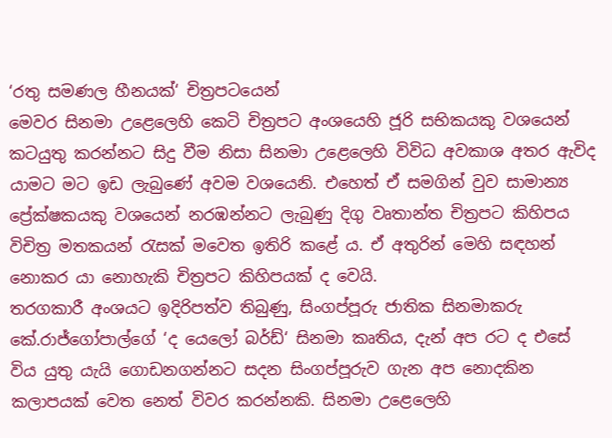‘රතු සමණල හීනයක්‘ චිත්‍ර‍පටයෙන්
මෙවර සිනමා උළෙලෙහි කෙටි චිත්‍ර‍පට අංශයෙහි ජූරි සභිකයකු වශයෙන් කටයුතු කරන්නට සිදු වීම නිසා සිනමා උළෙලෙහි විවිධ අවකාශ අතර ඇවිද යාමට මට ඉඩ ලැබුණේ අවම වශයෙනි. එහෙත් ඒ සමගින් වුව සාමාන්‍ය ප්‍රේක්ෂකයකු වශයෙන් නරඹන්නට ලැබුණු දිගු වෘතාන්ත චිත්‍ර‍පට කිහිපය විචිත්‍ර‍ මතකයන් රැසක් මවෙත ඉතිරි කළේ ය. ඒ අතුරින් මෙහි සඳහන් නොකර යා නොහැකි චිත්‍ර‍පට කිහිපයක් ද වෙයි.
තරගකාරී අංශයට ඉදිරිපත්ව තිබුණු, සිංගප්පූරු ජාතික සිනමාකරු කේ.රාජ්ගෝපාල්ගේ ‘ද යෙලෝ බර්ඩ්‘ සිනමා කෘතිය, දැන් අප රට ද එසේ විය යුතු යැයි ගොඩනගන්නට සදන සිංගප්පූරුව ගැන අප නොදකින කලාපයක් වෙත නෙත් විවර කරන්නකි. සිනමා උළෙලෙහි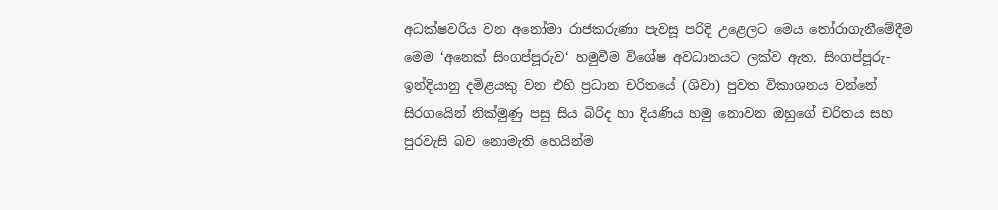අධක්ෂවරිය වන අනෝමා රාජකරුණා පැවසූ පරිදි උළෙලට මෙය තෝරාගැනීමේදීම මෙම ‘අනෙක් සිංගප්පූරුව‘ හමුවීම විශේෂ අවධානයට ලක්ව ඇත. සිංගප්පූරු-ඉන්දියානු දමිළයකු වන එහි ප්‍ර‍ධාන චරිතයේ (ශිවා) පුවත විකාශනය වන්නේ සිරගයෙින් නික්මුණු පසු සිය බිරිද හා දියණිය හමු නොවන ඔහුගේ චරිතය සහ පුරවැසි බව නොමැති හෙයින්ම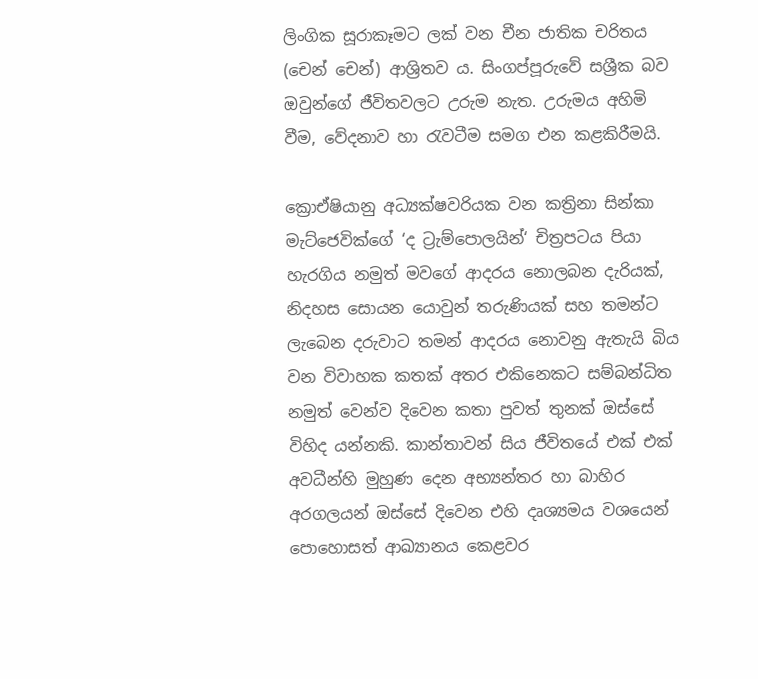ලිංගික සූරාකෑමට ලක් වන චීන ජාතික චරිතය (චෙන් චෙන්) ආශ්‍රිතව ය. සිංගප්පූරුවේ සශ්‍රීක බව ඔවුන්ගේ ජීවිතවලට උරුම නැත. උරුමය අහිමි වීම, වේදනාව හා රැවටීම සමග එන කළකිරීමයි.

ක්‍රොඒෂියානු අධ්‍යක්ෂවරියක වන කත්‍රිනා සින්කා මැට්ජෙවික්ගේ ‘ද ට්‍රැම්පොලයින්‘ චිත්‍ර‍පටය පියා හැරගිය නමුත් මවගේ ආදරය නොලබන දැරියක්, නිදහස සොයන යොවුන් තරුණියක් සහ තමන්ට  ලැබෙන දරුවාට තමන් ආදරය නොවනු ඇතැයි බිය වන විවාහක කතක් අතර එකිනෙකට සම්බන්ධිත නමුත් වෙන්ව දිවෙන කතා පුවත් තුනක් ඔස්සේ විහිද යන්නකි. කාන්තාවන් සිය ජීවිතයේ එක් එක් අවධීන්හි මුහුණ දෙන අභ්‍යන්තර හා බාහිර අරගලයන් ඔස්සේ දිවෙන එහි දෘශ්‍යමය වශයෙන් පොහොසත් ආඛ්‍යානය කෙළවර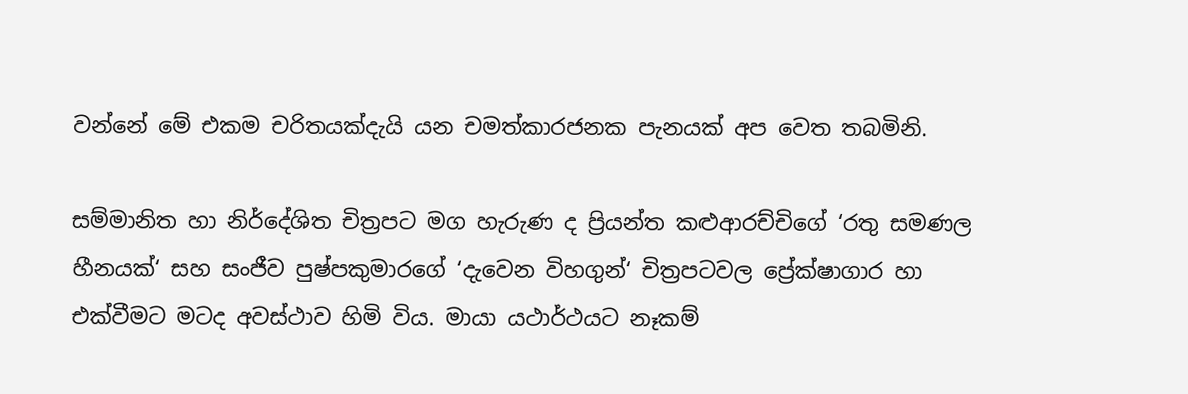වන්නේ මේ එකම චරිතයක්දැයි යන චමත්කාරජනක පැනයක් අප වෙත තබමිනි.

සම්මානිත හා නිර්දේශිත චිත්‍ර‍පට මග හැරුණ ද ප්‍රියන්ත කළුආරච්චිගේ ‘රතු සමණල හීනයක්‘ සහ සංජීව පුෂ්පකුමාරගේ ‘දැවෙන විහගුන්‘ චිත්‍රපටවල ප්‍රේක්ෂාගාර හා එක්වීමට මටද අවස්ථාව හිමි විය. මායා යථාර්ථයට නෑකම්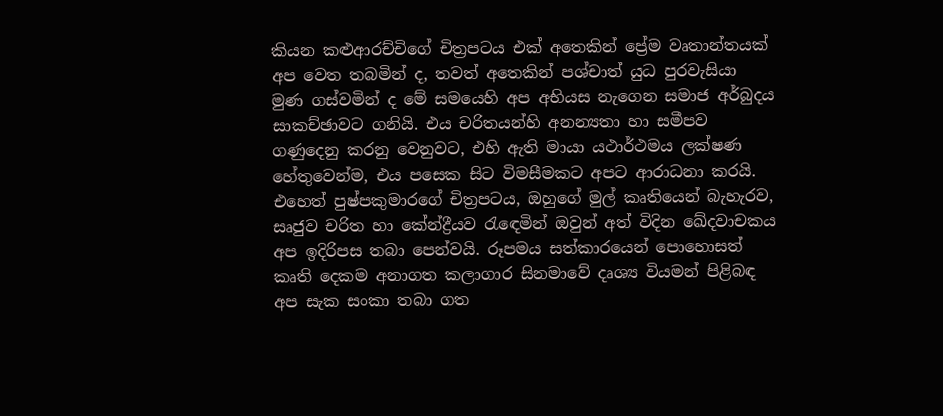කියන කළුආරච්චිගේ චිත්‍ර‍පටය එක් අතෙකින් ප්‍රේම වෘතාන්තයක් අප වෙත තබමින් ද, තවත් අතෙකින් පශ්චාත් යුධ පුරවැසියා මුණ ගස්වමින් ද මේ සමයෙහි අප අභියස නැගෙන සමාජ අර්බුදය සාකච්ඡාවට ගනියි. එය චරිතයන්හි අනන්‍යතා හා සමීපව ගණුදෙනු කරනු වෙනුවට, එහි ඇති මායා යථාර්ථමය ලක්ෂණ හේතුවෙන්ම, එය පසෙක සිට විමසීමකට අපට ආරාධනා කරයි. එහෙත් පුෂ්පකුමාරගේ චිත්‍ර‍පටය, ඔහුගේ මුල් කෘතියෙන් බැහැරව, සෘජුව චරිත හා කේන්ද්‍රීයව රැඳෙමින් ඔවුන් අත් විදින ඛේදවාචකය අප ඉදිරිපස තබා පෙන්වයි. රූපමය සත්කාරයෙන් පොහොසත් කෘති දෙකම අනාගත කලාගාර සිනමාවේ දෘශ්‍ය වියමන් පිළිබඳ අප සැක සංකා තබා ගත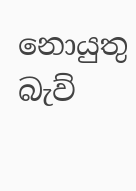නොයුතු බැව්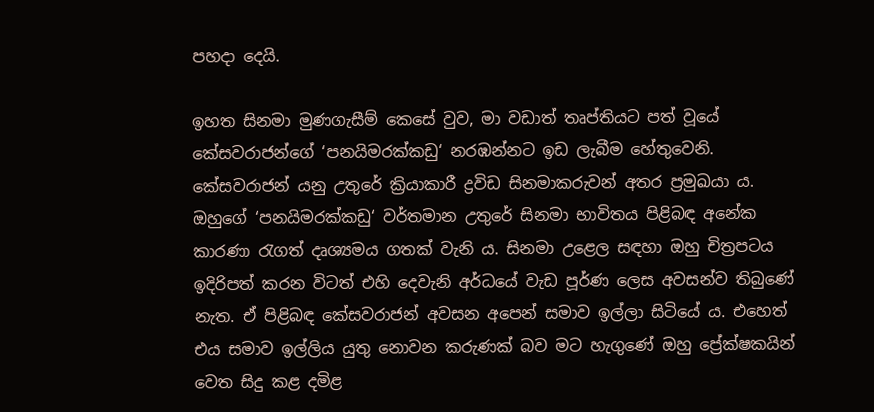පහදා දෙයි.

ඉහත සිනමා මුණගැසීම් කෙසේ වුව, මා වඩාත් තෘප්තියට පත් වූයේ කේසවරාජන්ගේ ‘පනයිමරක්කඩු‘ නරඹන්නට ඉඩ ලැබීම හේතුවෙනි. කේසවරාජන් යනු උතුරේ ක්‍රියාකාරී ද්‍ර‍විඩ සිනමාකරුවන් අතර ප්‍ර‍මුඛයා ය. ඔහුගේ ‘පනයිමරක්කඩු‘ වර්තමාන උතුරේ සිනමා භාවිතය පිළිබඳ අනේක කාරණා රැගත් දෘශ්‍යමය ගතක් වැනි ය. සිනමා උළෙල සඳහා ඔහු චිත්‍ර‍පටය ඉදිරිපත් කරන විටත් එහි දෙවැනි අර්ධයේ වැඩ පූර්ණ ලෙස අවසන්ව තිබුණේ නැත. ඒ පිළිබඳ කේසවරාජන් අවසන අපෙන් සමාව ඉල්ලා සිටියේ ය. එහෙත් එය සමාව ඉල්ලිය යුතු නොවන කරුණක් බව මට හැගුණේ ඔහු ප්‍රේක්ෂකයින් වෙත සිදු කළ දමිළ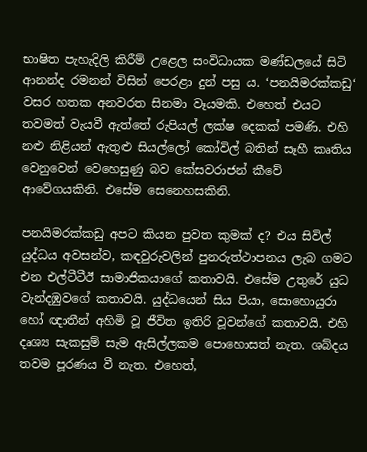භාෂිත පැහැදිලි කිරීම් උළෙල සංවිධායක මණ්ඩලයේ සිටි ආනන්ද රමනන් විසින් පෙරළා දුන් පසු ය. ‘පනයිමරක්කඩු‘ වසර හතක අනවරත සිනමා වෑයමකි. එහෙත් එයට තවමත් වැයවී ඇත්තේ රුපියල් ලක්ෂ දෙකක් පමණි. එහි නළු නිළියන් ඇතුළු සියල්ලෝ කෝවිල් බතින් සෑහී කෘතිය වෙනුවෙන් වෙහෙසුණු බව කේසවරාජන් කීවේ ආවේගයකිනි. එසේම සෙනෙහසකිනි.

පනයිමරක්කඩු අපට කියන පුවත කුමක් ද? එය සිවිල් යුද්ධය අවසන්ව, කඳවුරුවලින් පුනරුත්ථාපනය ලැබ ගමට එන එල්ටීටීඊ සාමාජිකයාගේ කතාවයි. එසේම උතුරේ යුධ වැන්දඹුවගේ කතාවයි. යුද්ධයෙන් සිය පියා, සොහොයුරා හෝ ඥාතීන් අහිමි වූ ජීවිත ඉතිරි වූවන්ගේ කතාවයි. එහි දෘශ්‍ය සැකසුම් සැම ඇසිල්ලකම පොහොසත් නැත. ශබ්දය තවම පූරණය වී නැත. එහෙත්,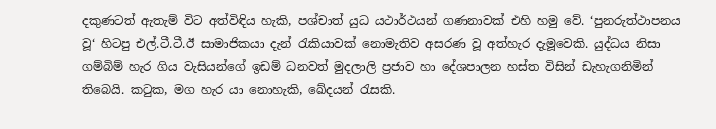දකුණටත් ඇතැම් විට අත්විඳිය හැකි, පශ්චාත් යුධ යථාර්ථයන් ගණනාවක් එහි හමු වේ. ‘පුනරුත්ථාපනය වූ‘ හිටපු එල්.ටී.ටී.ඊ සාමාජිකයා දැන් රැකියාවක් නොමැතිව අසරණ වූ අත්හැර දැමූවෙකි. යුද්ධය නිසා ගම්බිම් හැර ගිය වැසියන්ගේ ඉඩම් ධනවත් මුදලාලි ප්‍ර‍ජාව හා දේශපාලන හස්ත විසින් ඩැහැගනිමින් තිබෙයි. කටුක, මග හැර යා නොහැකි, ඛේදයන් රැසකි.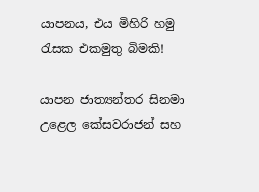යාපනය, එය මිහිරි හමු රැසක එකමුතු බිමකි!

යාපන ජාත්‍යන්තර සිනමා උළෙල කේසවරාජන් සහ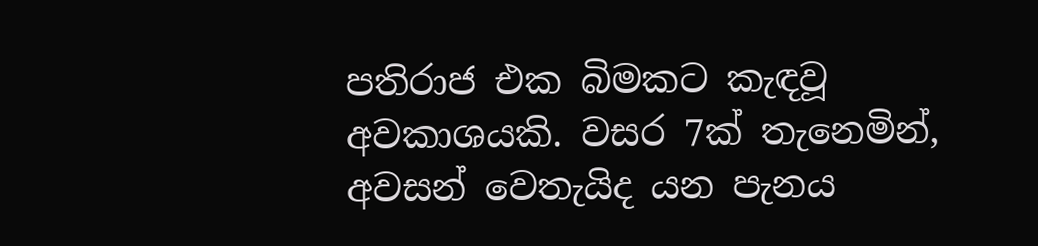පතිරාජ එක බිමකට කැඳවූ අවකාශයකි. වසර 7ක් තැනෙමින්, අවසන් වෙතැයිද යන පැනය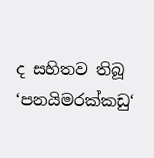ද සහිතව තිබූ ‘පනයිමරක්කඩු‘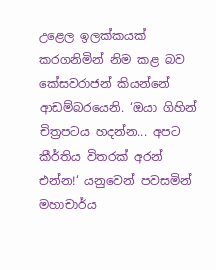උළෙල ඉලක්කයක් කරගනිමින් නිම කළ බව කේසවරාජන් කියන්නේ ආඩම්බරයෙනි. ‘ඔයා ගිහින් චිත්‍ර‍පටය හදන්න... අපට කීර්තිය විතරක් අරන් එන්න!‘ යනුවෙන් පවසමින් මහාචාර්ය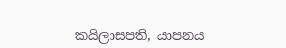කයිලාසපති, යාපනය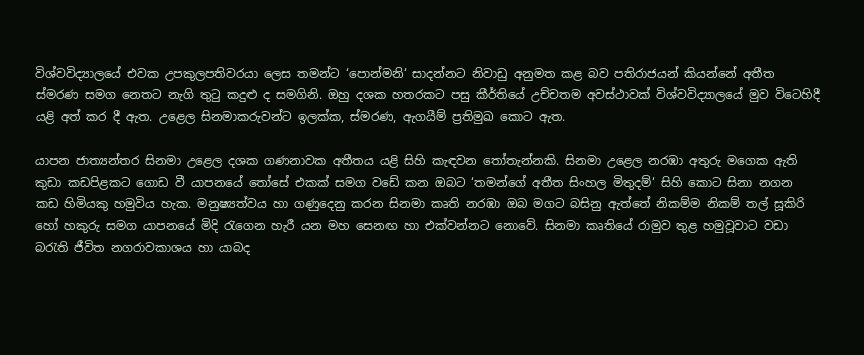විශ්වවිද්‍යාලයේ එවක උපකුලපතිවරයා ලෙස තමන්ට ‘පොන්මනි‘ සාදන්නට නිවාඩු අනුමත කළ බව පතිරාජයන් කියන්නේ අතීත ස්මරණ සමග නෙතට නැගි තුටු කදුළු ද සමගිනි. ඔහු දශක හතරකට පසු කීර්තියේ උච්චතම අවස්ථාවක් විශ්වවිද්‍යාලයේ මුව විටෙහිදී යළි අත් කර දී ඇත. උළෙල සිනමාකරුවන්ට ඉලක්ක, ස්මරණ, ඇගයීම් ප්‍ර‍තිමුඛ කොට ඇත.

යාපන ජාත්‍යන්තර සිනමා උළෙල දශක ගණනාවක අතීතය යළි සිහි කැඳවන තෝතැන්නකි. සිනමා උළෙල නරඹා අතුරු මගෙක ඇති කුඩා කඩපිළකට ගොඩ වී යාපනයේ තෝසේ එකක් සමග වඩේ කන ඔබට ‘තමන්ගේ අතීත සිංහල මිතුදම්‘ සිහි කොට සිනා නගන කඩ හිමියකු හමුවිය හැක. මනුෂ්‍යත්වය හා ගණුදෙනු කරන සිනමා කෘති නරඹා ඔබ මගට බසිනු ඇත්තේ නිකම්ම නිකම් තල් සූකිරි හෝ හකුරු සමග යාපනයේ මිදි රැගෙන හැරී යන මහ සෙනඟ හා එක්වන්නට නොවේ. සිනමා කෘතියේ රාමුව තුළ හමුවූවාට වඩා බරැති ජීවිත නගරාවකාශය හා යාබද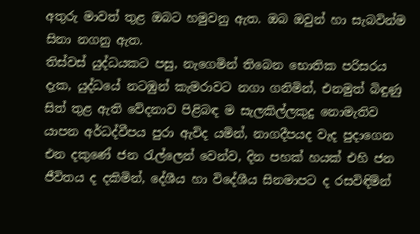අතුරු මාවත් තුළ ඔබට හමුවනු ඇත. ඔබ ඔවුන් හා සැබවින්ම සිනා නගනු ඇත.
තිස්වස් යුද්ධයකට පසු, නැගෙමින් තිබෙන භොතික පරිසරය දැක, යුද්ධයේ නටඹුන් කැමරාවට නගා ගනිමින්, එනමුත් බිඳුණු සිත් තුළ ඇති වේදනාව පිළිබඳ ම සැලකිල්ලකුදු නොමැතිව යාපන අර්ධද්වීපය පුරා ඇවිද යමින්, නාගදීපයද වැද පුදාගෙන එන දකුණේ ජන රැල්ලෙන් වෙන්ව, දින පහක් හයක් එහි ජන ජීවිතය ද දකිමින්, දේශීය හා විදේශීය සිනමාපට ද රසවිඳිමින්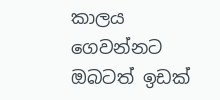කාලය ගෙවන්නට ඔබටත් ඉඩක්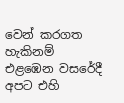වෙන් කරගත හැකිනම් එළඹෙන වසරේදී අපට එහි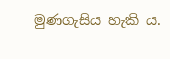මුණගැසිය හැකි ය.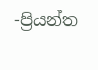-ප්‍රියන්ත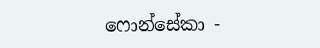ෆොන්සේකා -